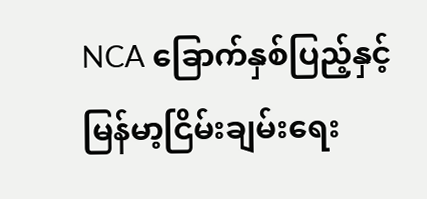NCA ခြောက်နှစ်ပြည့်နှင့် မြန်မာ့ငြိမ်းချမ်းရေး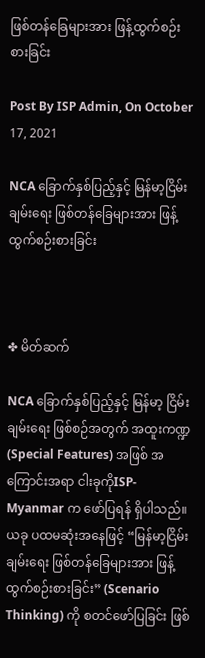ဖြစ်တန်ခြေများအား ဖြန့်ထွက်စဉ်းစားခြင်း

Post By ISP Admin, On October 17, 2021

NCA ခြောက်နှစ်ပြည့်နှင့် မြန်မာ့ငြိမ်းချမ်းရေး ဖြစ်တန်ခြေများအား ဖြန့်ထွက်စဉ်းစားခြင်း



✤ မိတ်ဆက်

NCA ခြောက်နှစ်ပြည့်နှင့် မြန်မာ့ ငြိမ်းချမ်းရေး ဖြစ်စဉ်အတွက် အထူးကဏ္ဍ (Special Features) အဖြစ် အကြောင်းအရာ ငါးခုကိုISP-Myanmar က ဖော်ပြရန် ရှိပါသည်။ ယခု ပထမဆုံးအနေဖြင့် “မြန်မာ့ငြိမ်းချမ်းရေး ဖြစ်တန်ခြေများအား ဖြန့်ထွက်စဉ်းစားခြင်း” (Scenario Thinking) ကို စတင်ဖော်ပြခြင်း ဖြစ်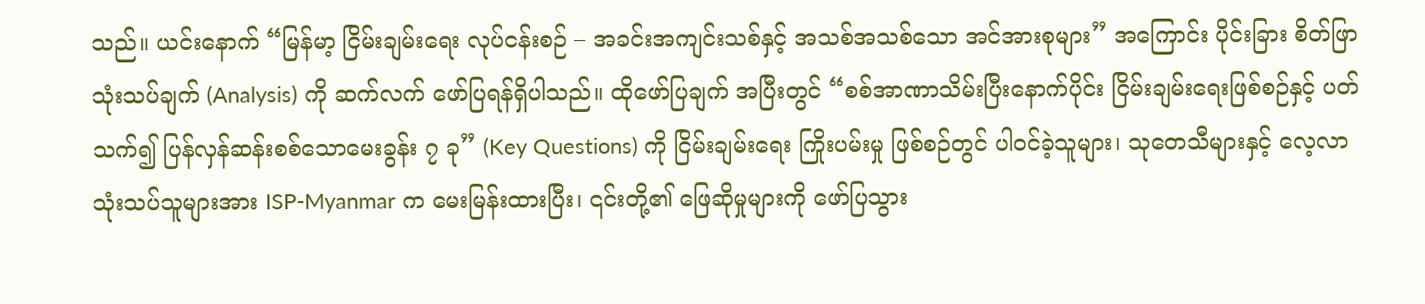သည်။ ယင်းနောက် “မြန်မာ့ ငြိမ်းချမ်းရေး လုပ်ငန်းစဉ် – အခင်းအကျင်းသစ်နှင့် အသစ်အသစ်သော အင်အားစုများ” အကြောင်း ပိုင်းခြား စိတ်ဖြာ သုံးသပ်ချက် (Analysis) ကို ဆက်လက် ဖော်ပြရန်ရှိပါသည်။ ထိုဖော်ပြချက် အပြီးတွင် “စစ်အာဏာသိမ်းပြီးနောက်ပိုင်း ငြိမ်းချမ်းရေးဖြစ်စဉ်နှင့် ပတ်သက်၍ ပြန်လှန်ဆန်းစစ်သောမေးခွန်း ၇ ခု” (Key Questions) ကို ငြိမ်းချမ်းရေး ကြိုးပမ်းမှု ဖြစ်စဉ်တွင် ပါဝင်ခဲ့သူများ၊ သုတေသီများနှင့် လေ့လာ သုံးသပ်သူများအား ISP-Myanmar က မေးမြန်းထားပြီး၊ ၎င်းတို့၏ ဖြေဆိုမှုများကို ဖော်ပြသွား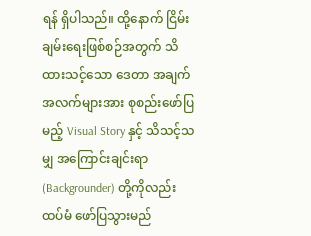ရန် ရှိပါသည်။ ထို့နောက် ငြိမ်းချမ်းရေးဖြစ်စဉ်အတွက် သိထားသင့်သော ဒေတာ အချက်အလက်များအား စုစည်းဖော်ပြမည့် Visual Story နှင့် သိသင့်သမျှ အကြောင်းချင်းရာ (Backgrounder) တို့ကိုလည်း ထပ်မံ ဖော်ပြသွားမည်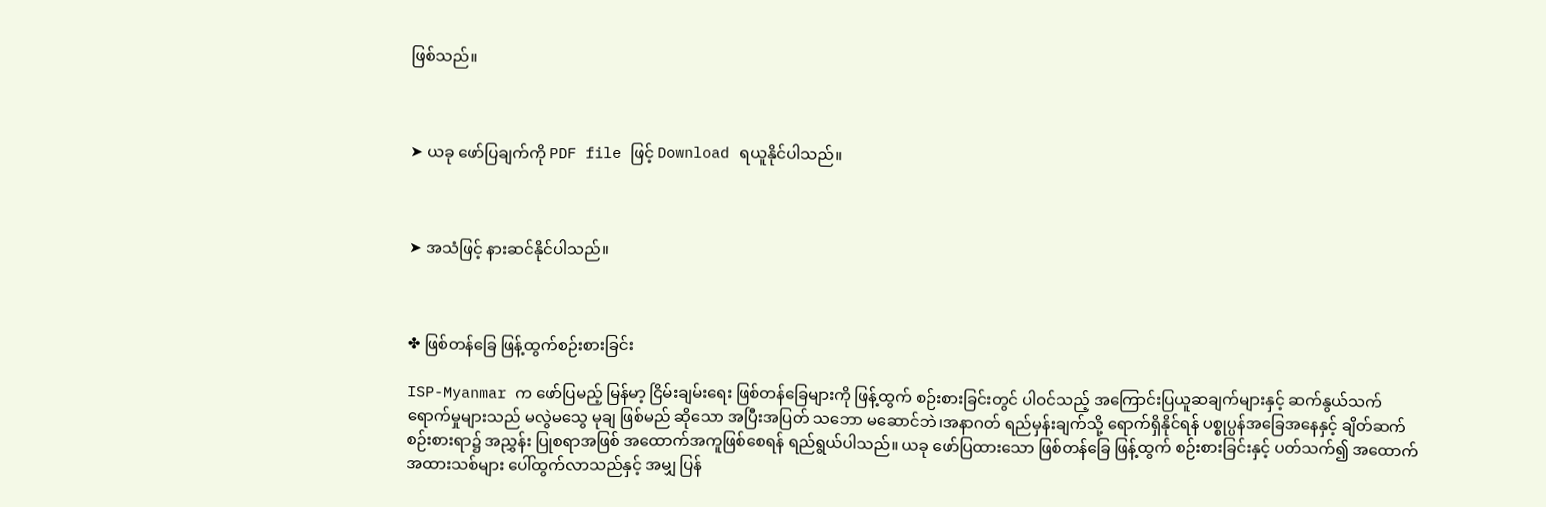ဖြစ်သည်။



➤ ယခု ဖော်ပြချက်ကို PDF file ဖြင့် Download ရယူနိုင်ပါသည်။



➤ အသံဖြင့် နားဆင်နိုင်ပါသည်။



✤ ဖြစ်တန်ခြေ ဖြန့်ထွက်စဉ်းစားခြင်း

ISP-Myanmar က ဖော်ပြမည့် မြန်မာ့ ငြိမ်းချမ်းရေး ဖြစ်တန်ခြေများကို ဖြန့်ထွက် စဉ်းစားခြင်းတွင် ပါဝင်သည့် အကြောင်းပြယူဆချက်များနှင့် ဆက်နွယ်သက်ရောက်မှုများသည် မလွဲမသွေ မုချ ဖြစ်မည် ဆိုသော အပြီးအပြတ် သဘော မဆောင်ဘဲ၊အနာဂတ် ရည်မှန်းချက်သို့ ရောက်ရှိနိုင်ရန် ပစ္စုပ္ပန်အခြေအနေနှင့် ချိတ်ဆက် စဉ်းစားရာ၌ အညွှန်း ပြုစရာအဖြစ် အထောက်အကူဖြစ်စေရန် ရည်ရွယ်ပါသည်။ ယခု ဖော်ပြထားသော ဖြစ်တန်ခြေ ဖြန့်ထွက် စဉ်းစားခြင်းနှင့် ပတ်သက်၍ အထောက်အထားသစ်များ ပေါ်ထွက်လာသည်နှင့် အမျှ ပြန်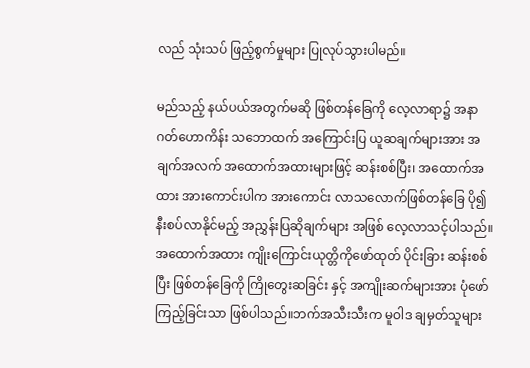လည် သုံးသပ် ဖြည့်စွက်မှုများ ပြုလုပ်သွားပါမည်။

မည်သည့် နယ်ပယ်အတွက်မဆို ဖြစ်တန်ခြေကို လေ့လာရာ၌ အနာဂတ်ဟောကိန်း သဘောထက် အကြောင်းပြ ယူဆချက်များအား အချက်အလက် အထောက်အထားများဖြင့် ဆန်းစစ်ပြီး၊ အထောက်အထား အားကောင်းပါက အားကောင်း လာသလောက်ဖြစ်တန်ခြေ ပို၍ နီးစပ်လာနိုင်မည့် အညွှန်းပြဆိုချက်များ အဖြစ် လေ့လာသင့်ပါသည်။ အထောက်အထား ကျိုးကြောင်းယုတ္တိကိုဖော်ထုတ် ပိုင်းခြား ဆန်းစစ်ပြီး ဖြစ်တန်ခြေကို ကြိုတွေးဆခြင်း နှင့် အကျိုးဆက်များအား ပုံဖော်ကြည့်ခြင်းသာ ဖြစ်ပါသည်။ဘက်အသီးသီးက မူဝါဒ ချမှတ်သူများ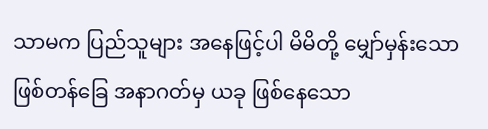သာမက ပြည်သူများ အနေဖြင့်ပါ မိမိတို့ မျှော်မှန်းသော ဖြစ်တန်ခြေ အနာဂတ်မှ ယခု ဖြစ်နေသော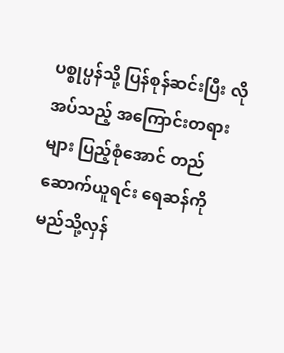ပစ္စုပ္ပန်သို့ ပြန်စုန်ဆင်းပြီး လိုအပ်သည့် အကြောင်းတရားများ ပြည့်စုံအောင် တည်ဆောက်ယူရင်း ရေဆန်ကို မည်သို့လှန်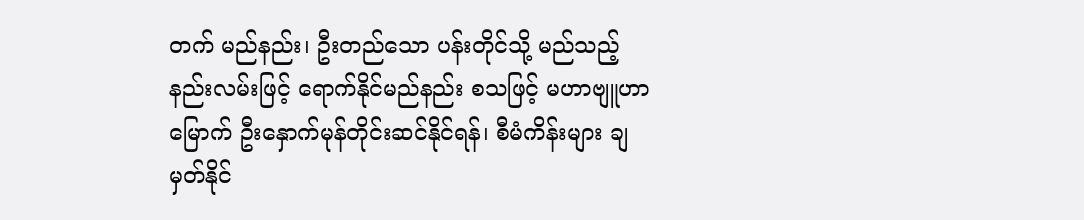တက် မည်နည်း၊ ဦးတည်သော ပန်းတိုင်သို့ မည်သည့် နည်းလမ်းဖြင့် ရောက်နိုင်မည်နည်း စသဖြင့် မဟာဗျူဟာမြောက် ဦးနှောက်မုန်တိုင်းဆင်နိုင်ရန်၊ စီမံကိန်းများ ချမှတ်နိုင်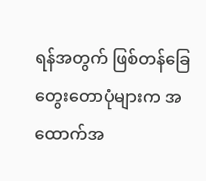ရန်အတွက် ဖြစ်တန်ခြေ တွေးတောပုံများက အထောက်အ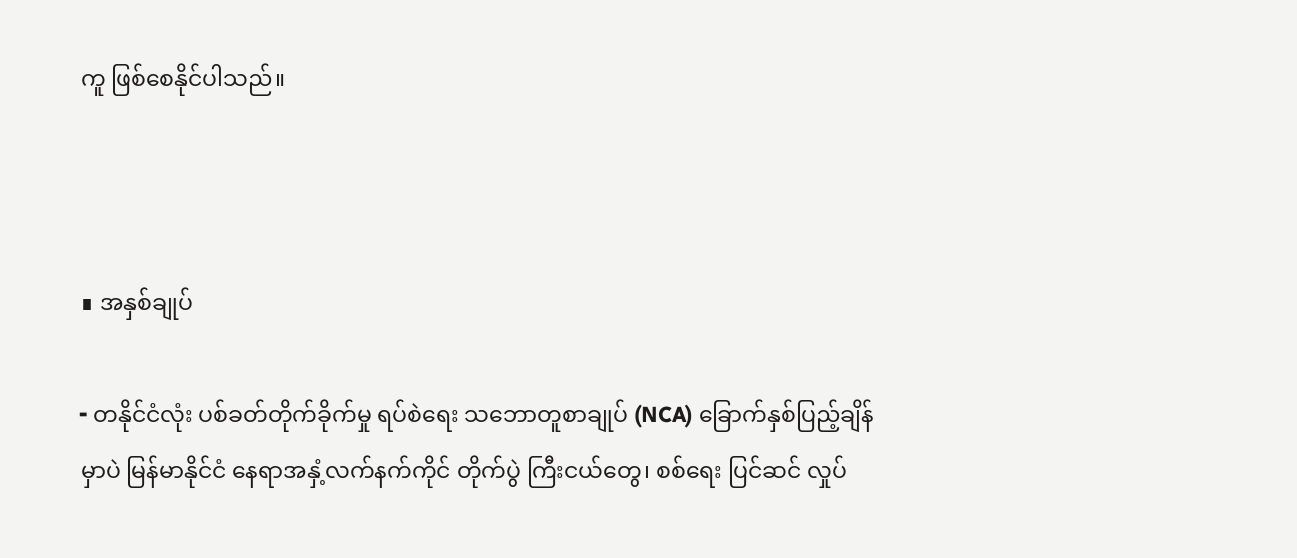ကူ ဖြစ်စေနိုင်ပါသည်။



∎ အနှစ်ချုပ်

╸တနိုင်ငံလုံး ပစ်ခတ်တိုက်ခိုက်မှု ရပ်စဲရေး သဘောတူစာချုပ် (NCA) ခြောက်နှစ်ပြည့်ချိန်မှာပဲ မြန်မာနိုင်ငံ နေရာအနှံ့လက်နက်ကိုင် တိုက်ပွဲ ကြီးငယ်တွေ၊ စစ်ရေး ပြင်ဆင် လှုပ်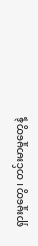ရှားမှုတွေ၊ တင်းမာမှုတွေနဲ့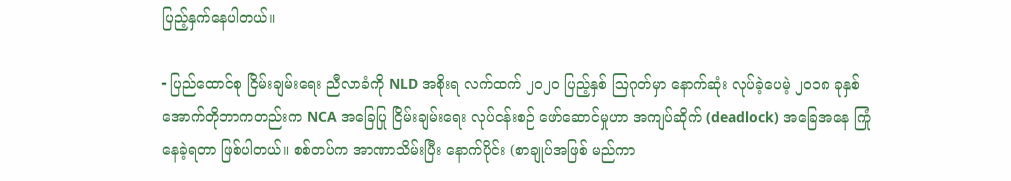ပြည့်နှက်နေပါတယ်။

╸ပြည်ထောင်စု ငြိမ်းချမ်းရေး ညီလာခံကို NLD အစိုးရ လက်ထက် ၂၀၂၀ ပြည့်နှစ် ဩဂုတ်မှာ နောက်ဆုံး လုပ်ခဲ့ပေမဲ့ ၂၀၁၈ ခုနှစ်အောက်တိုဘာကတည်းက NCA အခြေပြု ငြိမ်းချမ်းရေး လုပ်ငန်းစဉ် ဖော်ဆောင်မှုဟာ အကျပ်ဆိုက် (deadlock) အခြေအနေ ကြုံနေခဲ့ရတာ ဖြစ်ပါတယ်။ စစ်တပ်က အာဏာသိမ်းပြီး နောက်ပိုင်း (စာချုပ်အဖြစ် မည်ကာ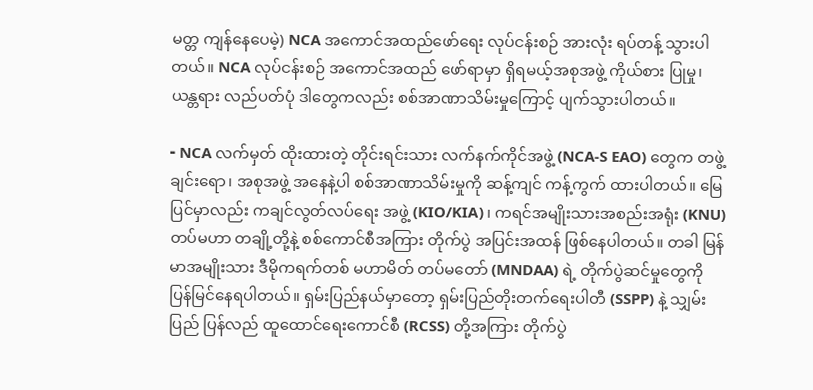မတ္တ ကျန်နေပေမဲ့) NCA အကောင်အထည်ဖော်ရေး လုပ်ငန်းစဉ် အားလုံး ရပ်တန့် သွားပါတယ်။ NCA လုပ်ငန်းစဉ် အကောင်အထည် ဖော်ရာမှာ ရှိရမယ့်အစုအဖွဲ့ ကိုယ်စား ပြုမှု၊ ယန္တရား လည်ပတ်ပုံ ဒါတွေကလည်း စစ်အာဏာသိမ်းမှုကြောင့် ပျက်သွားပါတယ်။

╸NCA လက်မှတ် ထိုးထားတဲ့ တိုင်းရင်းသား လက်နက်ကိုင်အဖွဲ့ (NCA-S EAO) တွေက တဖွဲ့ချင်းရော၊ အစုအဖွဲ့ အနေနဲ့ပါ စစ်အာဏာသိမ်းမှုကို ဆန့်ကျင် ကန့်ကွက် ထားပါတယ်။ မြေပြင်မှာလည်း ကချင်လွတ်လပ်ရေး အဖွဲ့ (KIO/KIA)၊ ကရင်အမျိုးသားအစည်းအရုံး (KNU) တပ်မဟာ တချို့တို့နဲ့ စစ်ကောင်စီအကြား တိုက်ပွဲ အပြင်းအထန် ဖြစ်နေပါတယ်။ တခါ မြန်မာအမျိုးသား ဒီမိုကရက်တစ် မဟာမိတ် တပ်မတော် (MNDAA) ရဲ့ တိုက်ပွဲဆင်မှုတွေကို ပြန်မြင်နေရပါတယ်။ ရှမ်းပြည်နယ်မှာတော့ ရှမ်းပြည်တိုးတက်ရေးပါတီ (SSPP) နဲ့ သျှမ်းပြည် ပြန်လည် ထူထောင်ရေးကောင်စီ (RCSS) တို့အကြား တိုက်ပွဲ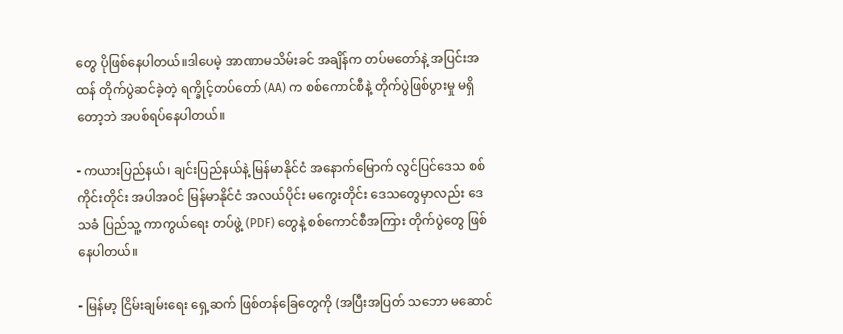တွေ ပိုဖြစ်နေပါတယ်။ဒါပေမဲ့ အာဏာမသိမ်းခင် အချိန်က တပ်မတော်နဲ့ အပြင်းအထန် တိုက်ပွဲဆင်ခဲ့တဲ့ ရက္ခိုင့်တပ်တော် (AA) က စစ်ကောင်စီနဲ့ တိုက်ပွဲဖြစ်ပွားမှု မရှိတော့ဘဲ အပစ်ရပ်နေပါတယ်။

╸ကယားပြည်နယ်၊ ချင်းပြည်နယ်နဲ့ မြန်မာနိုင်ငံ အနောက်မြောက် လွင်ပြင်ဒေသ စစ်ကိုင်းတိုင်း အပါအဝင် မြန်မာနိုင်ငံ အလယ်ပိုင်း မကွေးတိုင်း ဒေသတွေမှာလည်း ဒေသခံ ပြည်သူ့ ကာကွယ်ရေး တပ်ဖွဲ့ (PDF) တွေနဲ့ စစ်ကောင်စီအကြား တိုက်ပွဲတွေ ဖြစ်နေပါတယ်။

╸မြန်မာ့ ငြိမ်းချမ်းရေး ရှေ့ဆက် ဖြစ်တန်ခြေတွေကို (အပြီးအပြတ် သဘော မဆောင်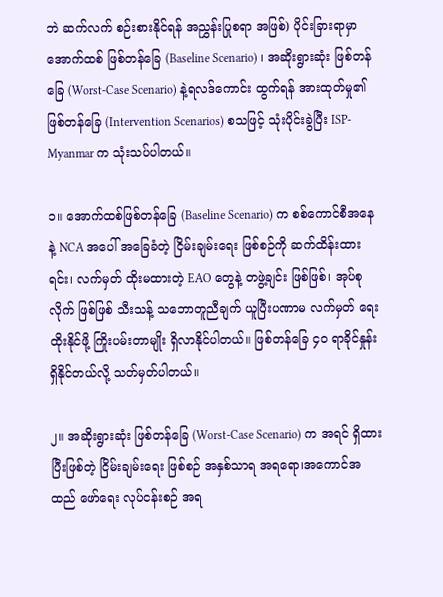ဘဲ ဆက်လက် စဉ်းစားနိုင်ရန် အညွှန်းပြုစရာ အဖြစ်) ပိုင်းခြားရာမှာ အောက်ထစ် ဖြစ်တန်ခြေ (Baseline Scenario) ၊ အဆိုးရွားဆုံး ဖြစ်တန်ခြေ (Worst-Case Scenario) နဲ့ရလဒ်ကောင်း ထွက်ရန် အားထုတ်မှု၏ ဖြစ်တန်ခြေ (Intervention Scenarios) စသဖြင့် သုံးပိုင်းခွဲပြီး ISP-Myanmar က သုံးသပ်ပါတယ်။

၁။ အောက်ထစ်ဖြစ်တန်ခြေ (Baseline Scenario) က စစ်ကောင်စီအနေနဲ့ NCA အပေါ် အခြေခံတဲ့ ငြိမ်းချမ်းရေး ဖြစ်စဉ်ကို ဆက်ထိန်းထားရင်း၊ လက်မှတ် ထိုးမထားတဲ့ EAO တွေနဲ့ တဖွဲ့ချင်း ဖြစ်ဖြစ်၊ အုပ်စုလိုက် ဖြစ်ဖြစ် သီးသန့် သဘောတူညီချက် ယူပြီးပဏာမ လက်မှတ် ရေးထိုးနိုင်ဖို့ ကြိုးပမ်းတာမျိုး ရှိလာနိုင်ပါတယ်။ ဖြစ်တန်ခြေ ၄၀ ရာခိုင်နှုန်း ရှိနိုင်တယ်လို့ သတ်မှတ်ပါတယ်။

၂။ အဆိုးရွားဆုံး ဖြစ်တန်ခြေ (Worst-Case Scenario) က အရင် ရှိထားပြီးဖြစ်တဲ့ ငြိမ်းချမ်းရေး ဖြစ်စဉ် အနှစ်သာရ အရရော၊အကောင်အထည် ဖော်ရေး လုပ်ငန်းစဉ် အရ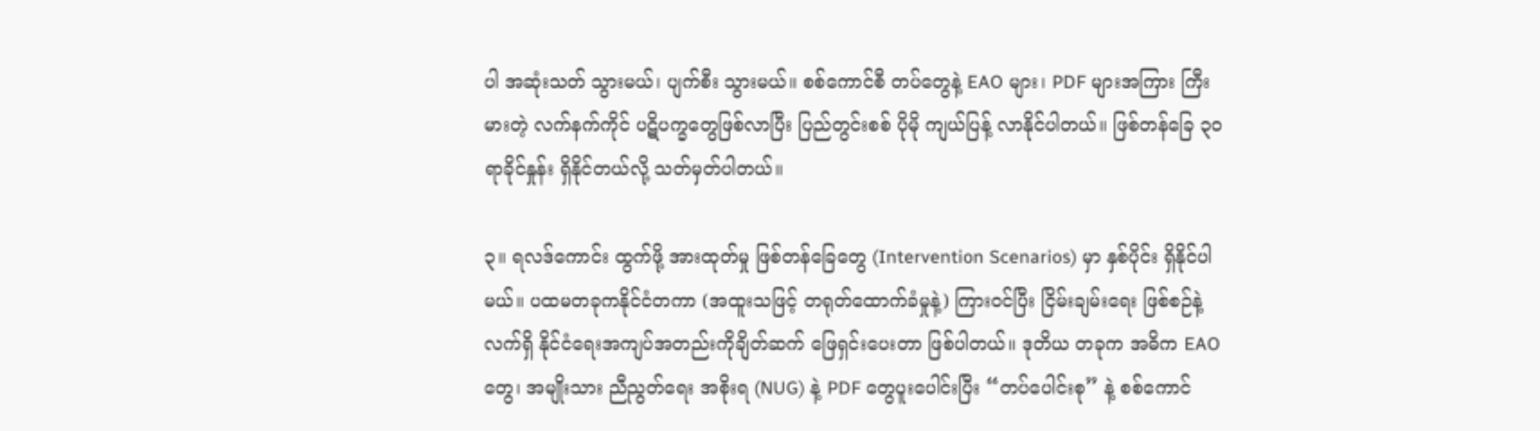ပါ အဆုံးသတ် သွားမယ်၊ ပျက်စီး သွားမယ်။ စစ်ကောင်စီ တပ်တွေနဲ့ EAO များ၊ PDF များအကြား ကြီးမားတဲ့ လက်နက်ကိုင် ပဋိပက္ခတွေဖြစ်လာပြီး ပြည်တွင်းစစ် ပိုမို ကျယ်ပြန့် လာနိုင်ပါတယ်။ ဖြစ်တန်ခြေ ၃၀ရာခိုင်နှုန်း ရှိနိုင်တယ်လို့ သတ်မှတ်ပါတယ်။

၃။ ရလဒ်ကောင်း ထွက်ဖို့ အားထုတ်မှု ဖြစ်တန်ခြေတွေ (Intervention Scenarios) မှာ နှစ်ပိုင်း ရှိနိုင်ပါမယ်။ ပထမတခုကနိုင်ငံတကာ (အထူးသဖြင့် တရုတ်ထောက်ခံမှုနဲ့) ကြားဝင်ပြီး ငြိမ်းချမ်းရေး ဖြစ်စဉ်နဲ့ လက်ရှိ နိုင်ငံရေးအကျပ်အတည်းကိုချိတ်ဆက် ဖြေရှင်းပေးတာ ဖြစ်ပါတယ်။ ဒုတိယ တခုက အဓိက EAO တွေ၊ အမျိုးသား ညီညွတ်ရေး အစိုးရ (NUG) နဲ့ PDF တွေပူးပေါင်းပြီး “တပ်ပေါင်းစု” နဲ့ စစ်ကောင်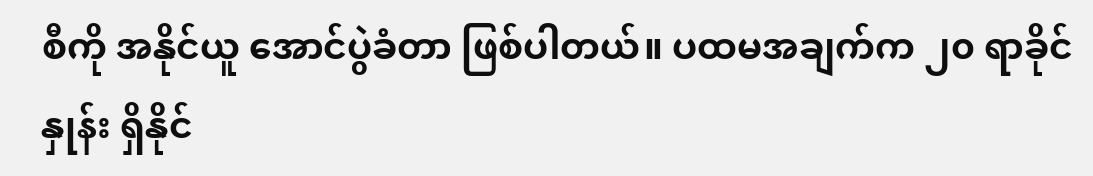စီကို အနိုင်ယူ အောင်ပွဲခံတာ ဖြစ်ပါတယ်။ ပထမအချက်က ၂၀ ရာခိုင်နှုန်း ရှိနိုင်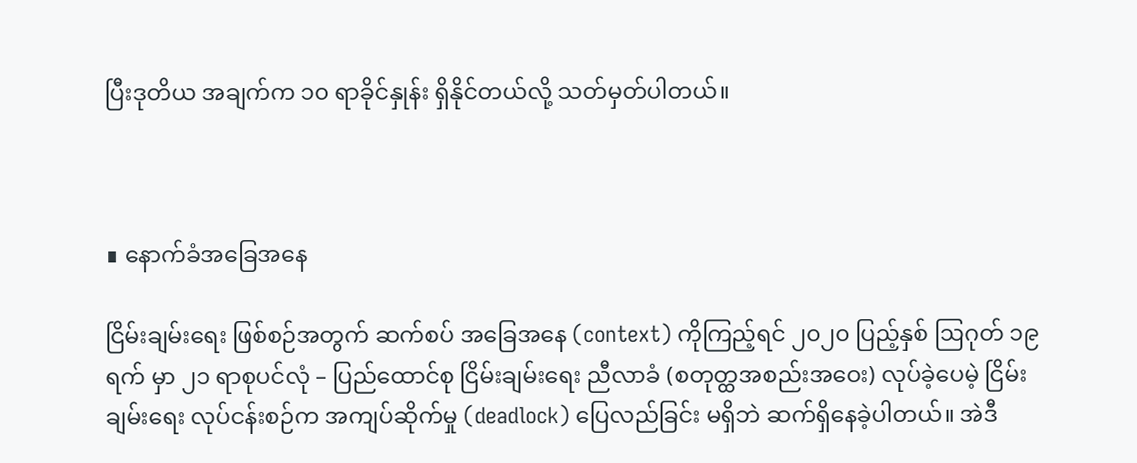ပြီးဒုတိယ အချက်က ၁၀ ရာခိုင်နှုန်း ရှိနိုင်တယ်လို့ သတ်မှတ်ပါတယ်။



∎ နောက်ခံအခြေအနေ

ငြိမ်းချမ်းရေး ဖြစ်စဉ်အတွက် ဆက်စပ် အခြေအနေ (context) ကိုကြည့်ရင် ၂၀၂၀ ပြည့်နှစ် ဩဂုတ် ၁၉ ရက် မှာ ၂၁ ရာစုပင်လုံ – ပြည်ထောင်စု ငြိမ်းချမ်းရေး ညီလာခံ (စတုတ္ထအစည်းအဝေး) လုပ်ခဲ့ပေမဲ့ ငြိမ်းချမ်းရေး လုပ်ငန်းစဉ်က အကျပ်ဆိုက်မှု (deadlock) ပြေလည်ခြင်း မရှိဘဲ ဆက်ရှိနေခဲ့ပါတယ်။ အဲဒီ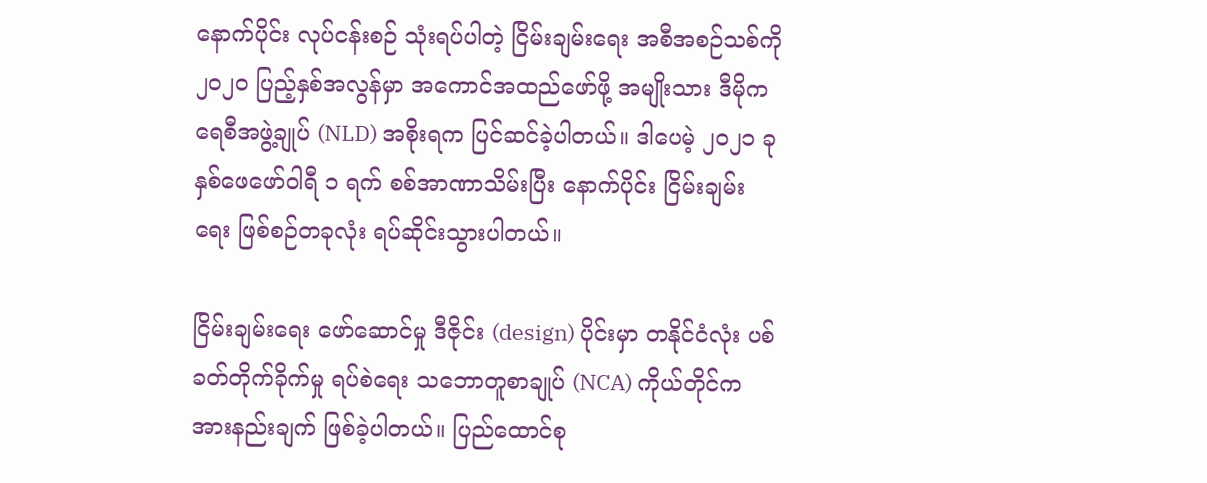နောက်ပိုင်း လုပ်ငန်းစဉ် သုံးရပ်ပါတဲ့ ငြိမ်းချမ်းရေး အစီအစဉ်သစ်ကို ၂၀၂၀ ပြည့်နှစ်အလွန်မှာ အကောင်အထည်ဖော်ဖို့ အမျိုးသား ဒီမိုကရေစီအဖွဲ့ချုပ် (NLD) အစိုးရက ပြင်ဆင်ခဲ့ပါတယ်။ ဒါပေမဲ့ ၂၀၂၁ ခုနှစ်ဖေဖော်ဝါရီ ၁ ရက် စစ်အာဏာသိမ်းပြီး နောက်ပိုင်း ငြိမ်းချမ်းရေး ဖြစ်စဉ်တခုလုံး ရပ်ဆိုင်းသွားပါတယ်။

ငြိမ်းချမ်းရေး ဖော်ဆောင်မှု ဒီဇိုင်း (design) ပိုင်းမှာ တနိုင်ငံလုံး ပစ်ခတ်တိုက်ခိုက်မှု ရပ်စဲရေး သဘောတူစာချုပ် (NCA) ကိုယ်တိုင်က အားနည်းချက် ဖြစ်ခဲ့ပါတယ်။ ပြည်ထောင်စု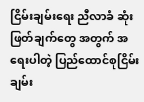ငြိမ်းချမ်းရေး ညီလာခံ ဆုံးဖြတ်ချက်တွေ အတွက် အရေးပါတဲ့ ပြည်ထောင်စုငြိမ်းချမ်း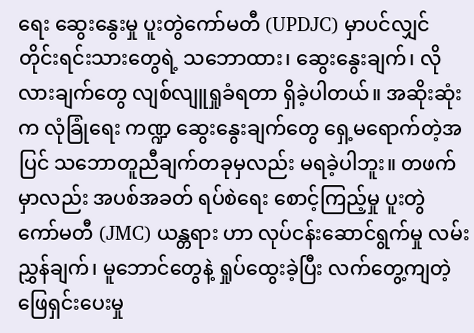ရေး ဆွေးနွေးမှု ပူးတွဲကော်မတီ (UPDJC) မှာပင်လျှင် တိုင်းရင်းသားတွေရဲ့ သဘောထား၊ ဆွေးနွေးချက်၊ လိုလားချက်တွေ လျစ်လျူရှုခံရတာ ရှိခဲ့ပါတယ်။ အဆိုးဆုံးက လုံခြုံရေး ကဏ္ဍ ဆွေးနွေးချက်တွေ ရှေ့မရောက်တဲ့အပြင် သဘောတူညီချက်တခုမှလည်း မရခဲ့ပါဘူး။ တဖက်မှာလည်း အပစ်အခတ် ရပ်စဲရေး စောင့်ကြည့်မှု ပူးတွဲ ကော်မတီ (JMC) ယန္တရား ဟာ လုပ်ငန်းဆောင်ရွက်မှု လမ်းညွှန်ချက်၊ မူဘောင်တွေနဲ့ ရှုပ်ထွေးခဲ့ပြီး လက်တွေ့ကျတဲ့ ဖြေရှင်းပေးမှု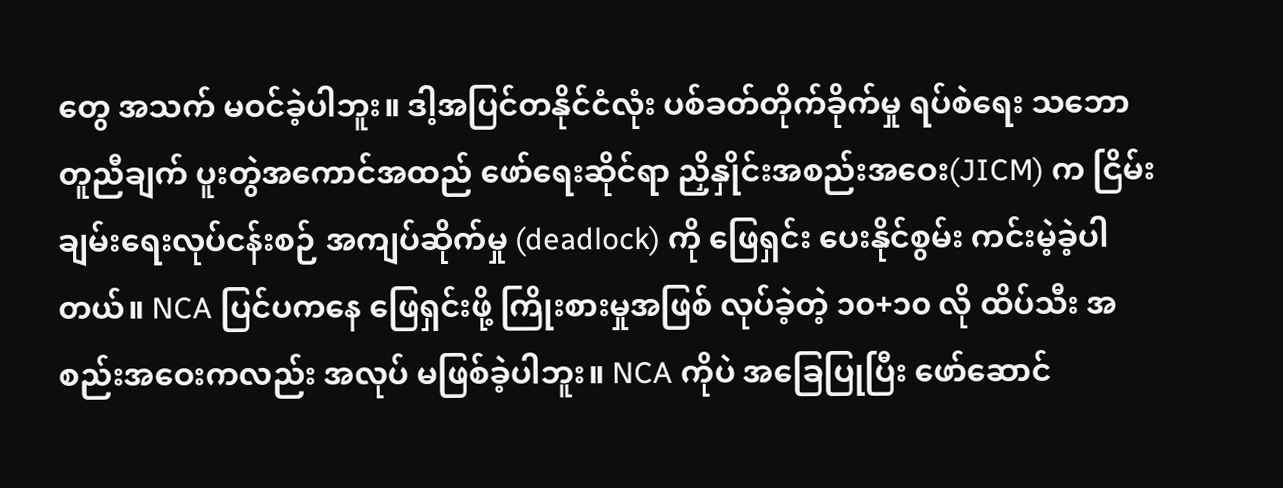တွေ အသက် မဝင်ခဲ့ပါဘူး။ ဒါ့အပြင်တနိုင်ငံလုံး ပစ်ခတ်တိုက်ခိုက်မှု ရပ်စဲရေး သဘောတူညီချက် ပူးတွဲအကောင်အထည် ဖော်ရေးဆိုင်ရာ ညှိနှိုင်းအစည်းအဝေး(JICM) က ငြိမ်းချမ်းရေးလုပ်ငန်းစဉ် အကျပ်ဆိုက်မှု (deadlock) ကို ဖြေရှင်း ပေးနိုင်စွမ်း ကင်းမဲ့ခဲ့ပါတယ်။ NCA ပြင်ပကနေ ဖြေရှင်းဖို့ ကြိုးစားမှုအဖြစ် လုပ်ခဲ့တဲ့ ၁၀+၁၀ လို ထိပ်သီး အစည်းအဝေးကလည်း အလုပ် မဖြစ်ခဲ့ပါဘူး။ NCA ကိုပဲ အခြေပြုပြီး ဖော်ဆောင်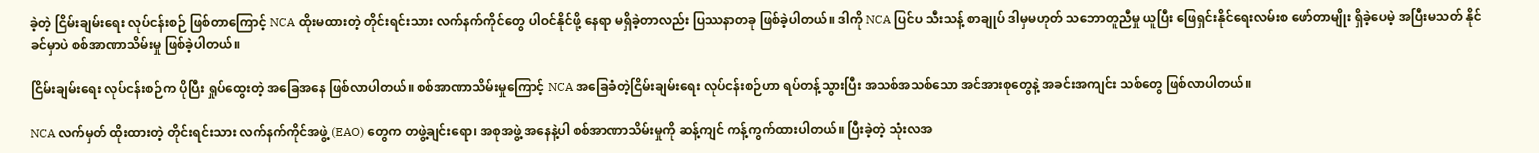ခဲ့တဲ့ ငြိမ်းချမ်းရေး လုပ်ငန်းစဉ် ဖြစ်တာကြောင့် NCA ထိုးမထားတဲ့ တိုင်းရင်းသား လက်နက်ကိုင်တွေ ပါဝင်နိုင်ဖို့ နေရာ မရှိခဲ့တာလည်း ပြဿနာတခု ဖြစ်ခဲ့ပါတယ်။ ဒါကို NCA ပြင်ပ သီးသန့် စာချုပ် ဒါမှမဟုတ် သဘောတူညီမှု ယူပြီး ဖြေရှင်းနိုင်ရေးလမ်းစ ဖော်တာမျိုး ရှိခဲ့ပေမဲ့ အပြီးမသတ် နိုင်ခင်မှာပဲ စစ်အာဏာသိမ်းမှု ဖြစ်ခဲ့ပါတယ်။

ငြိမ်းချမ်းရေး လုပ်ငန်းစဉ်က ပိုပြီး ရှုပ်ထွေးတဲ့ အခြေအနေ ဖြစ်လာပါတယ်။ စစ်အာဏာသိမ်းမှုကြောင့် NCA အခြေခံတဲ့ငြိမ်းချမ်းရေး လုပ်ငန်းစဉ်ဟာ ရပ်တန့်သွားပြီး အသစ်အသစ်သော အင်အားစုတွေနဲ့ အခင်းအကျင်း သစ်တွေ ဖြစ်လာပါတယ်။

NCA လက်မှတ် ထိုးထားတဲ့ တိုင်းရင်းသား လက်နက်ကိုင်အဖွဲ့ (EAO) တွေက တဖွဲ့ချင်းရော၊ အစုအဖွဲ့ အနေနဲ့ပါ စစ်အာဏာသိမ်းမှုကို ဆန့်ကျင် ကန့်ကွက်ထားပါတယ်။ ပြီးခဲ့တဲ့ သုံးလအ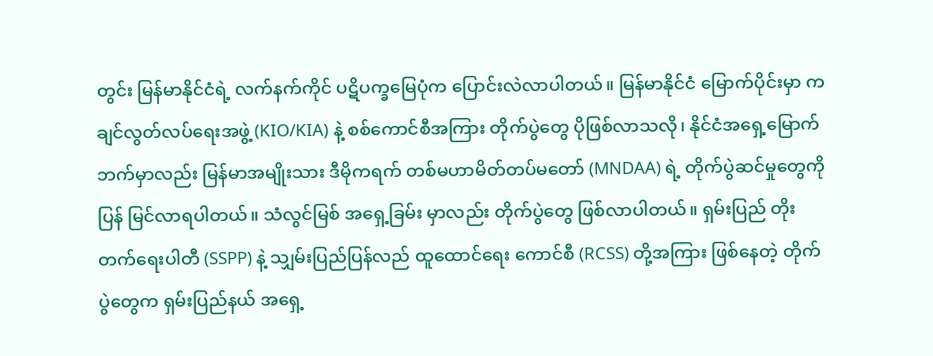တွင်း မြန်မာနိုင်ငံရဲ့ လက်နက်ကိုင် ပဋိပက္ခမြေပုံက ပြောင်းလဲလာပါတယ်။ မြန်မာနိုင်ငံ မြောက်ပိုင်းမှာ ကချင်လွတ်လပ်ရေးအဖွဲ့ (KIO/KIA) နဲ့ စစ်ကောင်စီအကြား တိုက်ပွဲတွေ ပိုဖြစ်လာသလို၊ နိုင်ငံအရှေ့မြောက်ဘက်မှာလည်း မြန်မာအမျိုးသား ဒီမိုကရက် တစ်မဟာမိတ်တပ်မတော် (MNDAA) ရဲ့ တိုက်ပွဲဆင်မှုတွေကို ပြန် မြင်လာရပါတယ်။ သံလွင်မြစ် အရှေ့ခြမ်း မှာလည်း တိုက်ပွဲတွေ ဖြစ်လာပါတယ်။ ရှမ်းပြည် တိုးတက်ရေးပါတီ (SSPP) နဲ့ သျှမ်းပြည်ပြန်လည် ထူထောင်ရေး ကောင်စီ (RCSS) တို့အကြား ဖြစ်နေတဲ့ တိုက်ပွဲတွေက ရှမ်းပြည်နယ် အရှေ့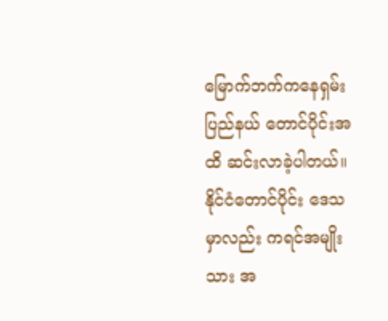မြောက်ဘက်ကနေရှမ်းပြည်နယ် တောင်ပိုင်းအထိ ဆင်းလာခဲ့ပါတယ်။ နိုင်ငံတောင်ပိုင်း ဒေသမှာလည်း ကရင်အမျိုးသား အ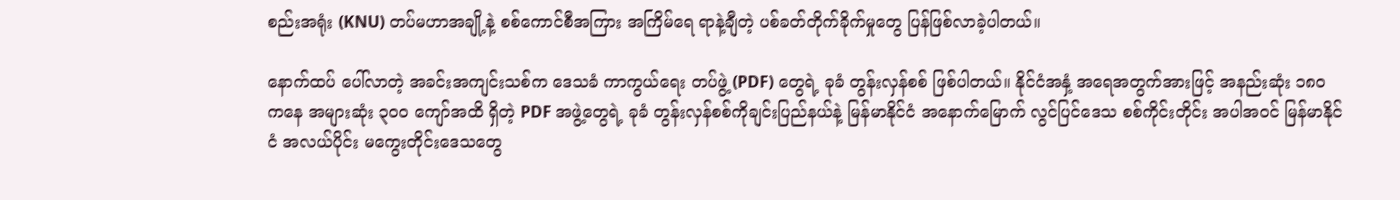စည်းအရုံး (KNU) တပ်မဟာအချို့နဲ့ စစ်ကောင်စီအကြား အကြိမ်ရေ ရာနဲ့ချီတဲ့ ပစ်ခတ်တိုက်ခိုက်မှုတွေ ပြန်ဖြစ်လာခဲ့ပါတယ်။

နောက်ထပ် ပေါ်လာတဲ့ အခင်းအကျင်းသစ်က ဒေသခံ ကာကွယ်ရေး တပ်ဖွဲ့ (PDF) တွေရဲ့ ခုခံ တွန်းလှန်စစ် ဖြစ်ပါတယ်။ နိုင်ငံအနှံ့ အရေအတွက်အားဖြင့် အနည်းဆုံး ၁၈၀ ကနေ အများဆုံး ၃၀ဝ ကျော်အထိ ရှိတဲ့ PDF အဖွဲ့တွေရဲ့ ခုခံ တွန်းလှန်စစ်ကိုချင်းပြည်နယ်နဲ့ မြန်မာနိုင်ငံ အနောက်မြောက် လွင်ပြင်ဒေသ စစ်ကိုင်းတိုင်း အပါအဝင် မြန်မာနိုင်ငံ အလယ်ပိုင်း မကွေးတိုင်းဒေသတွေ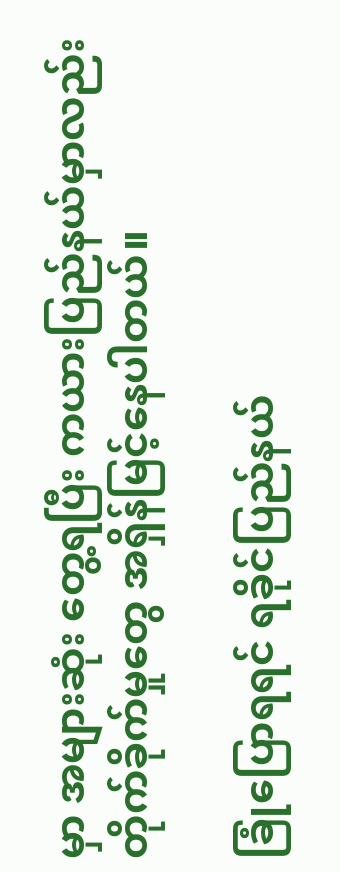မှာ အများဆုံး တွေ့ရပြီး ကယားပြည်နယ်မှာလည်း တိုက်ခိုက်မှုတွေ အရှိန်မြင့်နေပါတယ်။

ခြုံပြောရရင် ရခိုင်ပြည်နယ်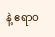နဲ့ ဧရာဝ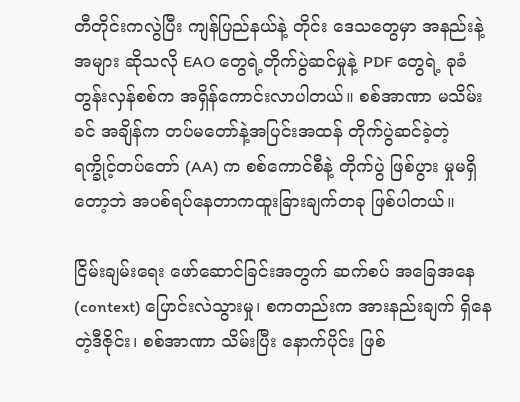တီတိုင်းကလွဲပြီး ကျန်ပြည်နယ်နဲ့ တိုင်း ဒေသတွေမှာ အနည်းနဲ့အများ ဆိုသလို EAO တွေရဲ့တိုက်ပွဲဆင်မှုနဲ့ PDF တွေရဲ့ ခုခံ တွန်းလှန်စစ်က အရှိန်ကောင်းလာပါတယ်။ စစ်အာဏာ မသိမ်းခင် အချိန်က တပ်မတော်နဲ့အပြင်းအထန် တိုက်ပွဲဆင်ခဲ့တဲ့ ရက္ခိုင့်တပ်တော် (AA) က စစ်ကောင်စီနဲ့ တိုက်ပွဲ ဖြစ်ပွား မှုမရှိတော့ဘဲ အပစ်ရပ်နေတာကထူးခြားချက်တခု ဖြစ်ပါတယ်။

ငြိမ်းချမ်းရေး ဖော်ဆောင်ခြင်းအတွက် ဆက်စပ် အခြေအနေ (context) ပြောင်းလဲသွားမှု၊ စကတည်းက အားနည်းချက် ရှိနေတဲ့ဒီဇိုင်း၊ စစ်အာဏာ သိမ်းပြီး နောက်ပိုင်း ဖြစ်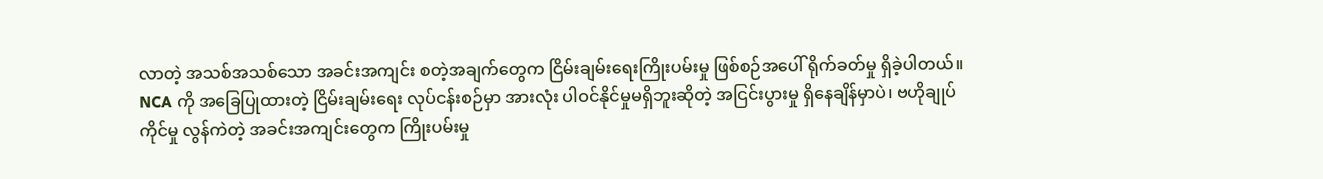လာတဲ့ အသစ်အသစ်သော အခင်းအကျင်း စတဲ့အချက်တွေက ငြိမ်းချမ်းရေးကြိုးပမ်းမှု ဖြစ်စဉ်အပေါ် ရိုက်ခတ်မှု ရှိခဲ့ပါတယ်။ NCA ကို အခြေပြုထားတဲ့ ငြိမ်းချမ်းရေး လုပ်ငန်းစဉ်မှာ အားလုံး ပါဝင်နိုင်မှုမရှိဘူးဆိုတဲ့ အငြင်းပွားမှု ရှိနေချိန်မှာပဲ၊ ဗဟိုချုပ်ကိုင်မှု လွန်ကဲတဲ့ အခင်းအကျင်းတွေက ကြိုးပမ်းမှု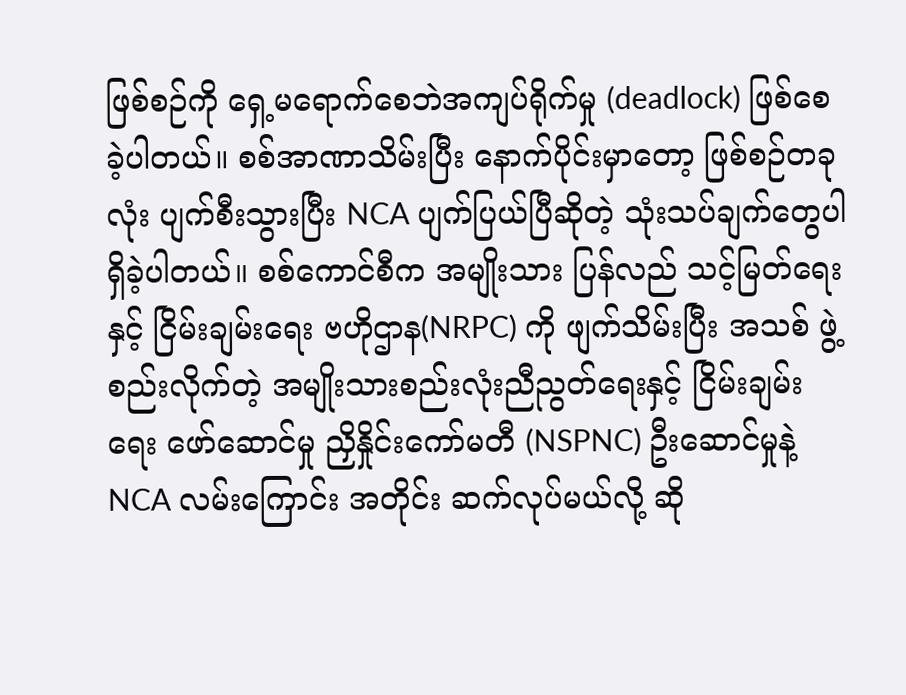ဖြစ်စဉ်ကို ရှေ့မရောက်စေဘဲအကျပ်ရိုက်မှု (deadlock) ဖြစ်စေခဲ့ပါတယ်။ စစ်အာဏာသိမ်းပြီး နောက်ပိုင်းမှာတော့ ဖြစ်စဉ်တခုလုံး ပျက်စီးသွားပြီး NCA ပျက်ပြယ်ပြီဆိုတဲ့ သုံးသပ်ချက်တွေပါ ရှိခဲ့ပါတယ်။ စစ်ကောင်စီက အမျိုးသား ပြန်လည် သင့်မြတ်ရေးနှင့် ငြိမ်းချမ်းရေး ဗဟိုဌာန(NRPC) ကို ဖျက်သိမ်းပြီး အသစ် ဖွဲ့စည်းလိုက်တဲ့ အမျိုးသားစည်းလုံးညီညွတ်‌ရေးနှင့် ငြိမ်းချမ်းရေး ဖော်ဆောင်မှု ညှိနှိုင်းကော်မတီ (NSPNC) ဦးဆောင်မှုနဲ့ NCA လမ်းကြောင်း အတိုင်း ဆက်လုပ်မယ်လို့ ဆို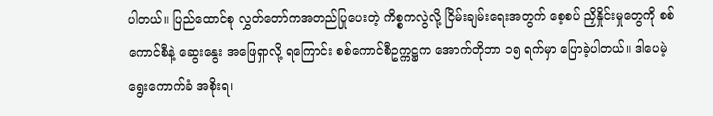ပါတယ်။ ပြည်ထောင်စု လွှတ်တော်ကအတည်ပြုပေးတဲ့ ကိစ္စကလွဲလို့ ငြိမ်းချမ်းရေးအတွက် စေ့စပ် ညှိနှိုင်းမှုတွေကို စစ်ကောင်စီနဲ့ ဆွေးနွေး အဖြေရှာလို့ ရကြောင်း စစ်ကောင်စီဥက္ကဋ္ဌက အောက်တိုဘာ ၁၅ ရက်မှာ ပြောခဲ့ပါတယ်။ ဒါပေမဲ့ ရွေးကောက်ခံ အစိုးရ၊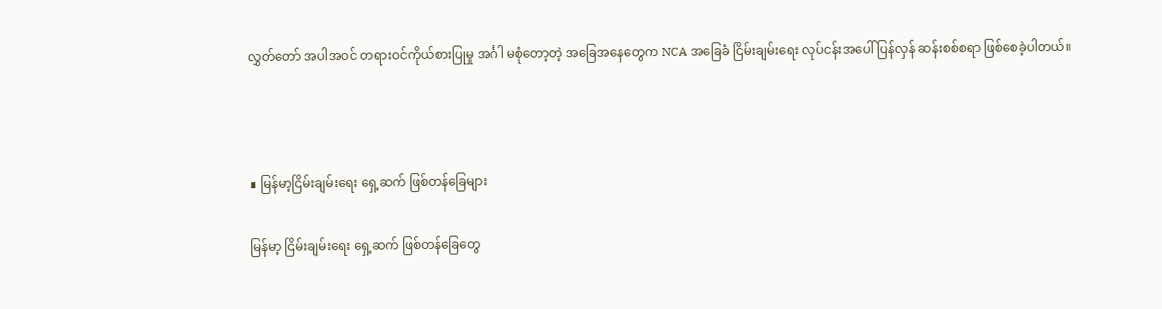လွှတ်တော် အပါအဝင် တရားဝင်ကိုယ်စားပြုမှု အင်္ဂါ မစုံတော့တဲ့ အခြေအနေတွေက NCA အခြေခံ ငြိမ်းချမ်းရေး လုပ်ငန်းအပေါ် ပြန်လှန် ဆန်းစစ်စရာ ဖြစ်စေခဲ့ပါတယ်။



∎ မြန်မာ့ငြိမ်းချမ်းရေး ရှေ့ဆက် ဖြစ်တန်ခြေများ

မြန်မာ့ ငြိမ်းချမ်းရေး ရှေ့ဆက် ဖြစ်တန်ခြေတွေ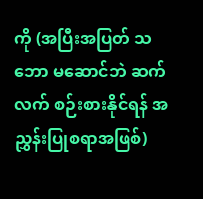ကို (အပြီးအပြတ် သဘော မဆောင်ဘဲ ဆက်လက် စဉ်းစားနိုင်ရန် အညွှန်းပြုစရာအဖြစ်)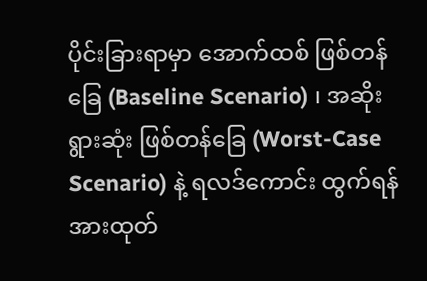ပိုင်းခြားရာမှာ အောက်ထစ် ဖြစ်တန်ခြေ (Baseline Scenario) ၊ အဆိုးရွားဆုံး ဖြစ်တန်ခြေ (Worst-Case Scenario) နဲ့ ရလဒ်ကောင်း ထွက်ရန် အားထုတ်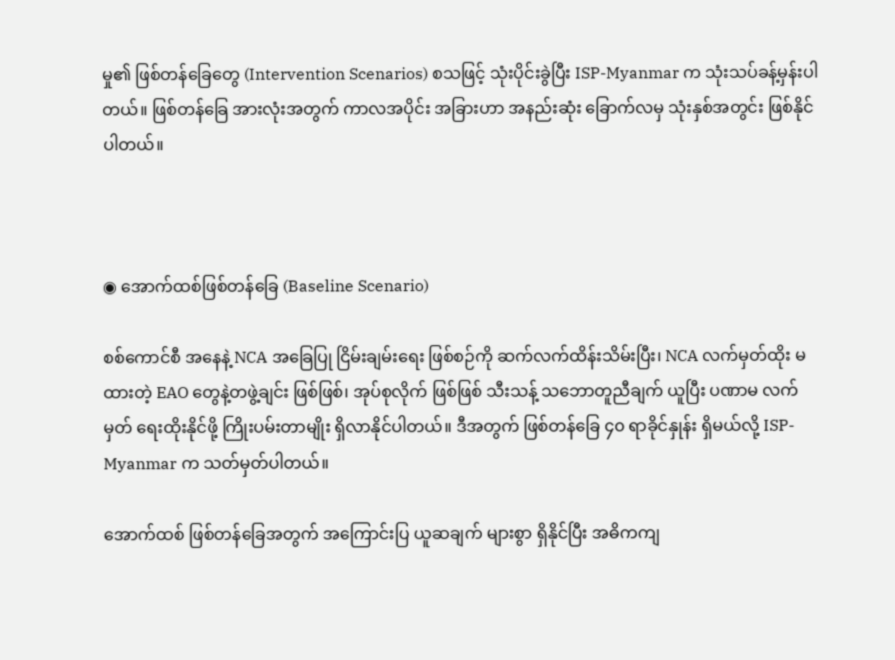မှု၏ ဖြစ်တန်ခြေတွေ (Intervention Scenarios) စသဖြင့် သုံးပိုင်းခွဲပြီး ISP-Myanmar က သုံးသပ်ခန့်မှန်းပါတယ်။ ဖြစ်တန်ခြေ အားလုံးအတွက် ကာလအပိုင်း အခြားဟာ အနည်းဆုံး ခြောက်လမှ သုံးနှစ်အတွင်း ဖြစ်နိုင်ပါတယ်။



◉ အောက်ထစ်ဖြစ်တန်ခြေ (Baseline Scenario)

စစ်ကောင်စီ အနေနဲ့ NCA အခြေပြု ငြိမ်းချမ်းရေး ဖြစ်စဉ်ကို ဆက်လက်ထိန်းသိမ်းပြီး၊ NCA လက်မှတ်ထိုး မထားတဲ့ EAO တွေနဲ့တဖွဲ့ချင်း ဖြစ်ဖြစ်၊ အုပ်စုလိုက် ဖြစ်ဖြစ် သီးသန့် သဘောတူညီချက် ယူပြီး ပဏာမ လက်မှတ် ရေးထိုးနိုင်ဖို့ ကြိုးပမ်းတာမျိုး ရှိလာနိုင်ပါတယ်။ ဒီအတွက် ဖြစ်တန်ခြေ ၄၀ ရာခိုင်နှုန်း ရှိမယ်လို့ ISP-Myanmar က သတ်မှတ်ပါတယ်။

အောက်ထစ် ဖြစ်တန်ခြေအတွက် အကြောင်းပြ ယူဆချက် များစွာ ရှိနိုင်ပြီး အဓိကကျ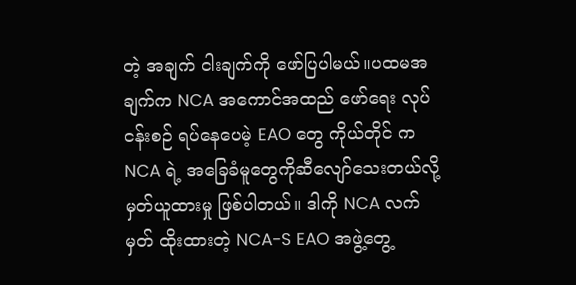တဲ့ အချက် ငါးချက်ကို ဖော်ပြပါမယ်။ပထမအချက်က NCA အကောင်အထည် ဖော်ရေး လုပ်ငန်းစဉ် ရပ်နေပေမဲ့ EAO တွေ ကိုယ်တိုင် က NCA ရဲ့ အခြေခံမူတွေကိုဆီလျော်သေးတယ်လို့ မှတ်ယူထားမှု ဖြစ်ပါတယ်။ ဒါကို NCA လက်မှတ် ထိုးထားတဲ့ NCA-S EAO အဖွဲ့တွေ့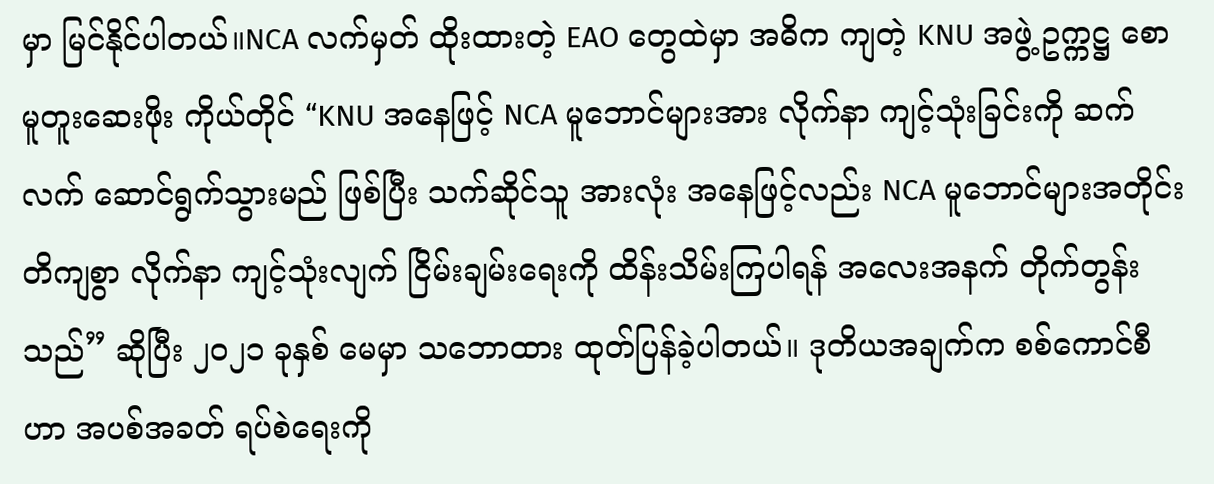မှာ မြင်နိုင်ပါတယ်။NCA လက်မှတ် ထိုးထားတဲ့ EAO တွေထဲမှာ အဓိက ကျတဲ့ KNU အဖွဲ့ ဥက္ကဋ္ဌ စောမူတူးဆေးဖိုး ကိုယ်တိုင် “KNU အနေဖြင့် NCA မူဘောင်များအား လိုက်နာ ကျင့်သုံးခြင်းကို ဆက်လက် ဆောင်ရွက်သွားမည် ဖြစ်ပြီး သက်ဆိုင်သူ အားလုံး အနေဖြင့်လည်း NCA မူဘောင်များအတိုင်း တိကျစွာ လိုက်နာ ကျင့်သုံးလျက် ငြိမ်းချမ်းရေးကို ထိန်းသိမ်းကြပါရန် အလေးအနက် တိုက်တွန်းသည်” ဆိုပြီး ၂၀၂၁ ခုနှစ် မေမှာ သဘောထား ထုတ်ပြန်ခဲ့ပါတယ်။ ဒုတိယအချက်က စစ်ကောင်စီဟာ အပစ်အခတ် ရပ်စဲရေးကို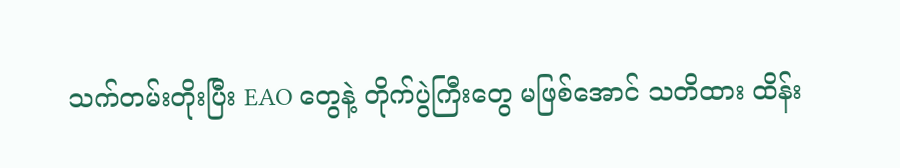သက်တမ်းတိုးပြီး EAO တွေနဲ့ တိုက်ပွဲကြီးတွေ မဖြစ်အောင် သတိထား ထိန်း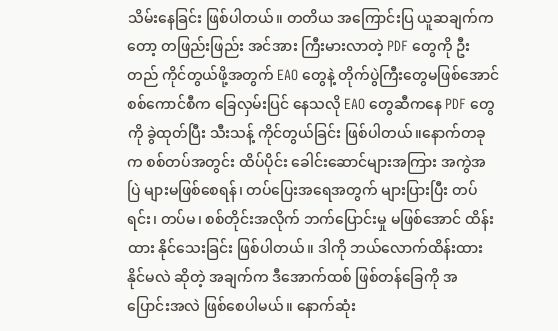သိမ်းနေခြင်း ဖြစ်ပါတယ်။ တတိယ အကြောင်းပြ ယူဆချက်ကတော့ တဖြည်းဖြည်း အင်အား ကြီးမားလာတဲ့ PDF တွေကို ဦးတည် ကိုင်တွယ်ဖို့အတွက် EAO တွေနဲ့ တိုက်ပွဲကြီးတွေမဖြစ်အောင် စစ်ကောင်စီက ခြေလှမ်းပြင် နေသလို EAO တွေဆီကနေ PDF တွေကို ခွဲထုတ်ပြီး သီးသန့် ကိုင်တွယ်ခြင်း ဖြစ်ပါတယ်။နောက်တခုက စစ်တပ်အတွင်း ထိပ်ပိုင်း ခေါင်းဆောင်များအကြား အကွဲအပြဲ များမဖြစ်စေရန်၊ တပ်ပြေးအရေအတွက် များပြားပြီး တပ်ရင်း၊ တပ်မ၊ စစ်တိုင်းအလိုက် ဘက်ပြောင်းမှု မဖြစ်အောင် ထိန်းထား နိုင်သေးခြင်း ဖြစ်ပါတယ်။ ဒါကို ဘယ်လောက်ထိန်းထားနိုင်မလဲ ဆိုတဲ့ အချက်က ဒီအောက်ထစ် ဖြစ်တန်ခြေကို အပြောင်းအလဲ ဖြစ်စေပါမယ်။ နောက်ဆုံး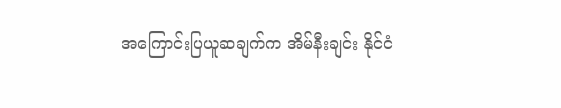အကြောင်းပြယူဆချက်က အိမ်နီးချင်း နိုင်ငံ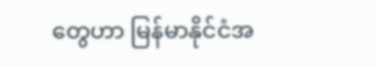တွေဟာ မြန်မာနိုင်ငံအ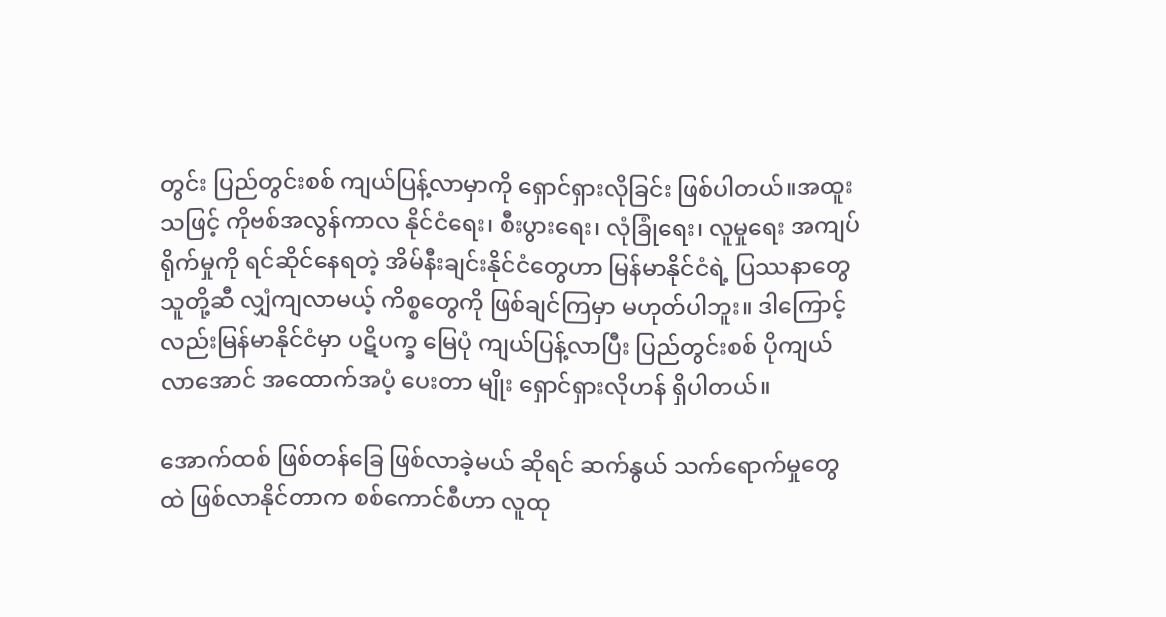တွင်း ပြည်တွင်းစစ် ကျယ်ပြန့်လာမှာကို ရှောင်ရှားလိုခြင်း ဖြစ်ပါတယ်။အထူးသဖြင့် ကိုဗစ်အလွန်ကာလ နိုင်ငံရေး၊ စီးပွားရေး၊ လုံခြုံရေး၊ လူမှုရေး အကျပ်ရိုက်မှုကို ရင်ဆိုင်နေရတဲ့ အိမ်နီးချင်းနိုင်ငံတွေဟာ မြန်မာနိုင်ငံရဲ့ ပြဿနာတွေ သူတို့ဆီ လျှံကျလာမယ့် ကိစ္စတွေကို ဖြစ်ချင်ကြမှာ မဟုတ်ပါဘူး။ ဒါကြောင့်လည်းမြန်မာနိုင်ငံမှာ ပဋိပက္ခ မြေပုံ ကျယ်ပြန့်လာပြီး ပြည်တွင်းစစ် ပိုကျယ်လာအောင် အထောက်အပံ့ ပေးတာ မျိုး ရှောင်ရှားလိုဟန် ရှိပါတယ်။

အောက်ထစ် ဖြစ်တန်ခြေ ဖြစ်လာခဲ့မယ် ဆိုရင် ဆက်နွယ် သက်ရောက်မှုတွေထဲ ဖြစ်လာနိုင်တာက စစ်ကောင်စီဟာ လူထု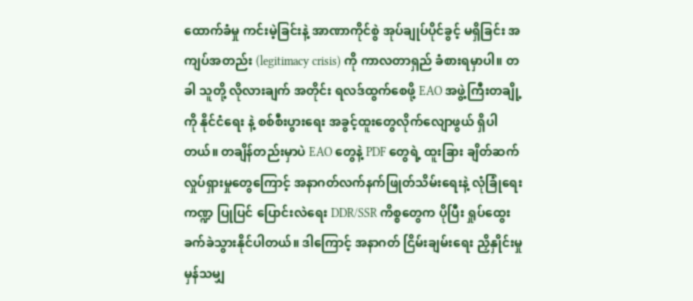ထောက်ခံမှု ကင်းမဲ့ခြင်းနဲ့ အာဏာကိုင်စွဲ အုပ်ချုပ်ပိုင်ခွင့် မရှိခြင်း အကျပ်အတည်း (legitimacy crisis) ကို ကာလတာရှည် ခံစားရမှာပါ။ တခါ သူတို့ လိုလားချက် အတိုင်း ရလဒ်ထွက်စေဖို့ EAO အဖွဲ့ကြီးတချို့ကို နိုင်ငံရေး နဲ့ စစ်စီးပွားရေး အခွင့်ထူးတွေလိုက်လျောဖွယ် ရှိပါတယ်။ တချိန်တည်းမှာပဲ EAO တွေနဲ့ PDF တွေရဲ့ ထူးခြား ချိတ်ဆက်လှုပ်ရှားမှုတွေကြောင့် အနာဂတ်လက်နက်ဖြုတ်သိမ်းရေးနဲ့ လုံခြုံရေးကဏ္ဍ ပြုပြင် ပြောင်းလဲရေး DDR/SSR ကိစ္စတွေက ပိုပြီး ရှုပ်ထွေး ခက်ခဲသွားနိုင်ပါတယ်။ ဒါကြောင့် အနာဂတ် ငြိမ်းချမ်းရေး ညှိနှိုင်းမှု မှန်သမျှ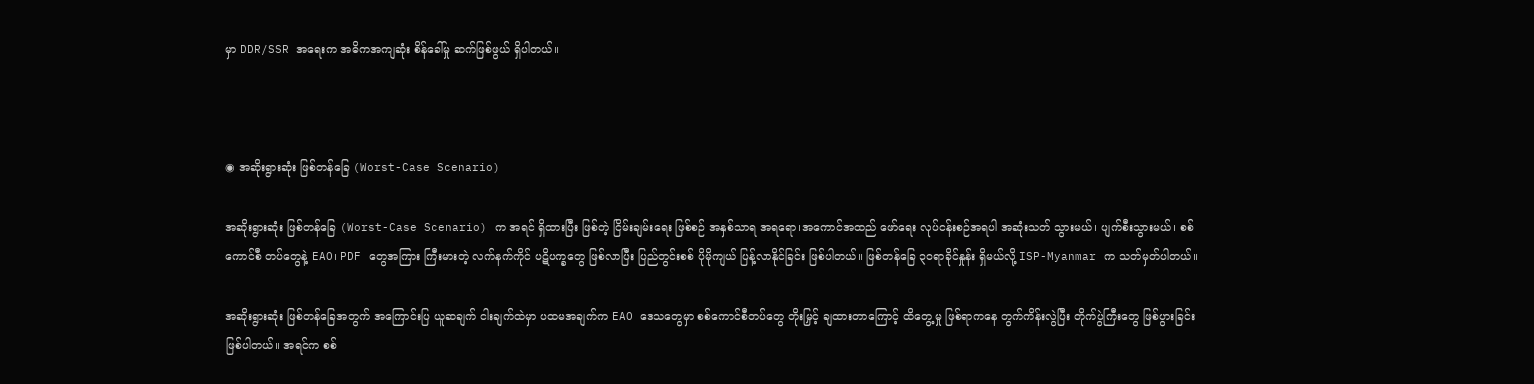မှာ DDR/SSR အရေးက အဓိကအကျဆုံး စိန်ခေါ်မှု ဆက်ဖြစ်ဖွယ် ရှိပါတယ်။



◉ အဆိုးရွားဆုံး ဖြစ်တန်ခြေ (Worst-Case Scenario)

အဆိုးရွားဆုံး ဖြစ်တန်ခြေ (Worst-Case Scenario) က အရင် ရှိထားပြီး ဖြစ်တဲ့ ငြိမ်းချမ်းရေး ဖြစ်စဉ် အနှစ်သာရ အရရော၊အကောင်အထည် ဖော်ရေး လုပ်ငန်းစဉ်အရပါ အဆုံးသတ် သွားမယ်၊ ပျက်စီးသွားမယ်၊ စစ်ကောင်စီ တပ်တွေနဲ့ EAO၊ PDF တွေအကြား ကြီးမားတဲ့ လက်နက်ကိုင် ပဋိပက္ခတွေ ဖြစ်လာပြီး ပြည်တွင်းစစ် ပိုမိုကျယ် ပြန့်လာနိုင်ခြင်း ဖြစ်ပါတယ်။ ဖြစ်တန်ခြေ ၃၀ရာခိုင်နှုန်း ရှိမယ်လို့ ISP-Myanmar က သတ်မှတ်ပါတယ်။

အဆိုးရွားဆုံး ဖြစ်တန်ခြေအတွက် အကြောင်းပြ ယူဆချက် ငါးချက်ထဲမှာ ပထမအချက်က EAO ဒေသတွေမှာ စစ်ကောင်စီတပ်တွေ တိုးမြှင့် ချထားတာကြောင့် ထိတွေ့မှု ဖြစ်ရာကနေ တွက်ကိန်းလွဲပြီး တိုက်ပွဲကြီးတွေ ဖြစ်ပွားခြင်း ဖြစ်ပါတယ်။ အရင်က စစ်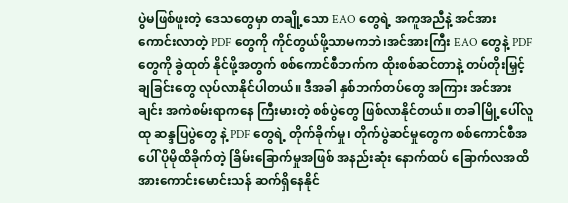ပွဲမဖြစ်ဖူးတဲ့ ဒေသတွေမှာ တချို့သော EAO တွေရဲ့ အကူအညီနဲ့ အင်အား ကောင်းလာတဲ့ PDF တွေကို ကိုင်တွယ်ဖို့သာမကဘဲ၊အင်အားကြီး EAO တွေနဲ့ PDF တွေကို ခွဲထုတ် နိုင်ဖို့အတွက် စစ်ကောင်စီဘက်က ထိုးစစ်ဆင်တာနဲ့ တပ်တိုးမြှင့် ချခြင်းတွေ လုပ်လာနိုင်ပါတယ်။ ဒီအခါ နှစ်ဘက်တပ်တွေ အကြား အင်အားချင်း အကဲစမ်းရာကနေ ကြီးမားတဲ့ စစ်ပွဲတွေ ဖြစ်လာနိုင်တယ်။ တခါမြို့ပေါ်လူထု ဆန္ဒပြပွဲတွေ နဲ့ PDF တွေရဲ့ တိုက်ခိုက်မှု၊ တိုက်ပွဲဆင်မှုတွေက စစ်ကောင်စီအပေါ် ပိုမိုထိခိုက်တဲ့ ခြိမ်းခြောက်မှုအဖြစ် အနည်းဆုံး နောက်ထပ် ခြောက်လအထိ အားကောင်းမောင်းသန် ဆက်ရှိနေနိုင်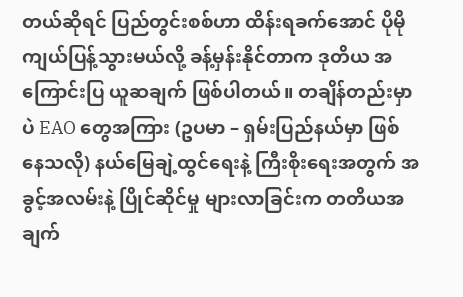တယ်ဆိုရင် ပြည်တွင်းစစ်ဟာ ထိန်းရခက်အောင် ပိုမိုကျယ်ပြန့်သွားမယ်လို့ ခန့်မှန်းနိုင်တာက ဒုတိယ အကြောင်းပြ ယူဆချက် ဖြစ်ပါတယ်။ တချိန်တည်းမှာ ပဲ EAO တွေအကြား (ဥပမာ – ရှမ်းပြည်နယ်မှာ ဖြစ်နေသလို) နယ်မြေချဲ့ထွင်ရေးနဲ့ ကြီးစိုးရေးအတွက် အခွင့်အလမ်းနဲ့ ပြိုင်ဆိုင်မှု များလာခြင်းက တတိယအချက်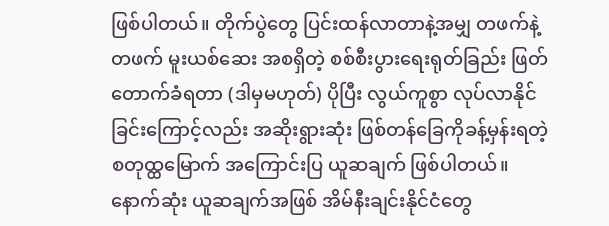ဖြစ်ပါတယ်။ တိုက်ပွဲတွေ ပြင်းထန်လာတာနဲ့အမျှ တဖက်နဲ့ တဖက် မူးယစ်ဆေး အစရှိတဲ့ စစ်စီးပွားရေးရုတ်ခြည်း ဖြတ်တောက်ခံရတာ (ဒါမှမဟုတ်) ပိုပြီး လွယ်ကူစွာ လုပ်လာနိုင်ခြင်းကြောင့်လည်း အဆိုးရွားဆုံး ဖြစ်တန်ခြေကိုခန့်မှန်းရတဲ့ စတုထ္ထမြောက် အကြောင်းပြ ယူဆချက် ဖြစ်ပါတယ်။ နောက်ဆုံး ယူဆချက်အဖြစ် အိမ်နီးချင်းနိုင်ငံတွေ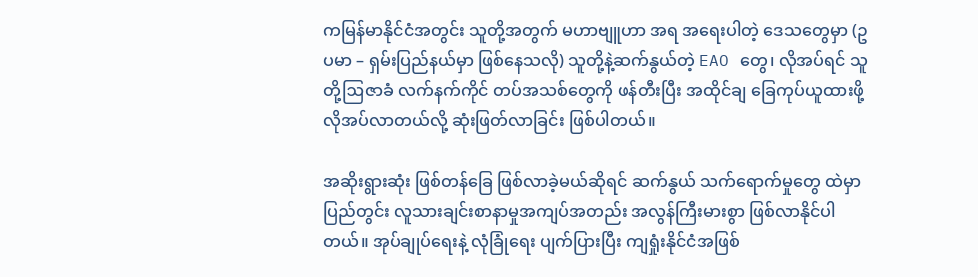ကမြန်မာနိုင်ငံအတွင်း သူတို့အတွက် မဟာဗျူဟာ အရ အရေးပါတဲ့ ဒေသတွေမှာ (ဥပမာ – ရှမ်းပြည်နယ်မှာ ဖြစ်နေသလို) သူတို့နဲ့ဆက်နွယ်တဲ့ EAO တွေ၊ လိုအပ်ရင် သူတို့ဩဇာခံ လက်နက်ကိုင် တပ်အသစ်တွေကို ဖန်တီးပြီး အထိုင်ချ ခြေကုပ်ယူထားဖို့လိုအပ်လာတယ်လို့ ဆုံးဖြတ်လာခြင်း ဖြစ်ပါတယ်။

အဆိုးရွားဆုံး ဖြစ်တန်ခြေ ဖြစ်လာခဲ့မယ်ဆိုရင် ဆက်နွယ် သက်ရောက်မှုတွေ ထဲမှာ ပြည်တွင်း လူသားချင်းစာနာမှုအကျပ်အတည်း အလွန်ကြီးမားစွာ ဖြစ်လာနိုင်ပါတယ်။ အုပ်ချုပ်ရေးနဲ့ လုံခြုံရေး ပျက်ပြားပြီး ကျရှုံးနိုင်ငံအဖြစ်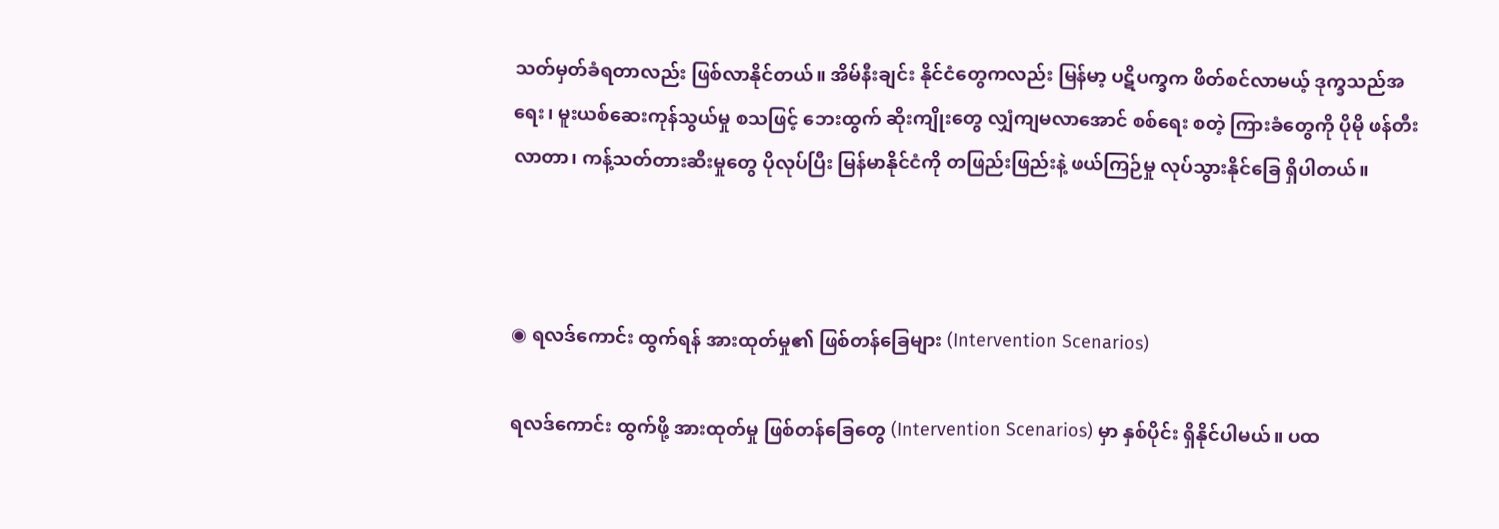သတ်မှတ်ခံရတာလည်း ဖြစ်လာနိုင်တယ်။ အိမ်နီးချင်း နိုင်ငံတွေကလည်း မြန်မာ့ ပဋိပက္ခက ဖိတ်စင်လာမယ့် ဒုက္ခသည်အရေး၊ မူးယစ်ဆေးကုန်သွယ်မှု စသဖြင့် ဘေးထွက် ဆိုးကျိုးတွေ လျှံကျမလာအောင် စစ်ရေး စတဲ့ ကြားခံတွေကို ပိုမို ဖန်တီးလာတာ၊ ကန့်သတ်တားဆီးမှုတွေ ပိုလုပ်ပြီး မြန်မာနိုင်ငံကို တဖြည်းဖြည်းနဲ့ ဖယ်ကြဉ်မှု လုပ်သွားနိုင်ခြေ ရှိပါတယ်။



◉ ရလဒ်ကောင်း ထွက်ရန် အားထုတ်မှု၏ ဖြစ်တန်ခြေများ (Intervention Scenarios)

ရလဒ်ကောင်း ထွက်ဖို့ အားထုတ်မှု ဖြစ်တန်ခြေတွေ (Intervention Scenarios) မှာ နှစ်ပိုင်း ရှိနိုင်ပါမယ်။ ပထ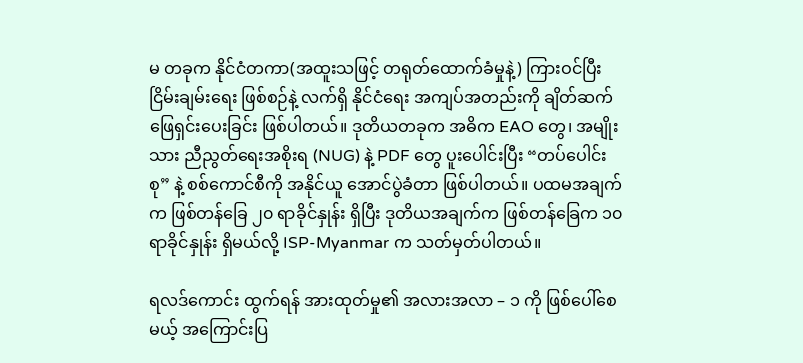မ တခုက နိုင်ငံတကာ(အထူးသဖြင့် တရုတ်ထောက်ခံမှုနဲ့) ကြားဝင်ပြီး ငြိမ်းချမ်းရေး ဖြစ်စဉ်နဲ့ လက်ရှိ နိုင်ငံရေး အကျပ်အတည်းကို ချိတ်ဆက် ဖြေရှင်းပေးခြင်း ဖြစ်ပါတယ်။ ဒုတိယတခုက အဓိက EAO တွေ၊ အမျိုးသား ညီညွတ်ရေးအစိုးရ (NUG) နဲ့ PDF တွေ ပူးပေါင်းပြီး “တပ်ပေါင်းစု” နဲ့ စစ်ကောင်စီကို အနိုင်ယူ အောင်ပွဲခံတာ ဖြစ်ပါတယ်။ ပထမအချက်က ဖြစ်တန်ခြေ ၂၀ ရာခိုင်နှုန်း ရှိပြီး ဒုတိယအချက်က ဖြစ်တန်ခြေက ၁၀ ရာခိုင်နှုန်း ရှိမယ်လို့ ISP-Myanmar က သတ်မှတ်ပါတယ်။

ရလဒ်ကောင်း ထွက်ရန် အားထုတ်မှု၏ အလားအလာ – ၁ ကို ဖြစ်ပေါ်စေမယ့် အကြောင်းပြ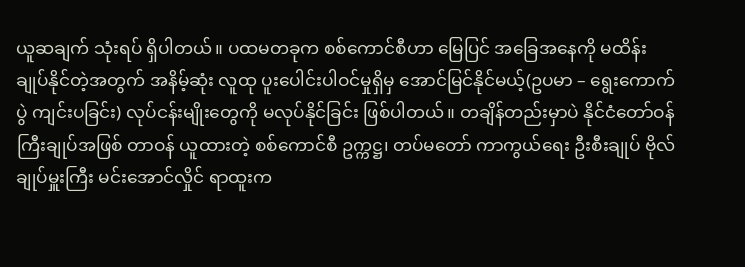ယူဆချက် သုံးရပ် ရှိပါတယ်။ ပထမတခုက စစ်ကောင်စီဟာ မြေပြင် အခြေအနေကို မထိန်းချုပ်နိုင်တဲ့အတွက် အနိမ့်ဆုံး လူထု ပူးပေါင်းပါဝင်မှုရှိမှ အောင်မြင်နိုင်မယ့်(ဥပမာ – ရွေးကောက်ပွဲ ကျင်းပခြင်း) လုပ်ငန်းမျိုးတွေကို မလုပ်နိုင်ခြင်း ဖြစ်ပါတယ်။ တချိန်တည်းမှာပဲ နိုင်ငံတော်ဝန်ကြီးချုပ်အဖြစ် တာဝန် ယူထားတဲ့ စစ်ကောင်စီ ဥက္ကဋ္ဌ၊ တပ်မတော် ကာကွယ်ရေး ဦးစီးချုပ် ဗိုလ်ချုပ်မှူးကြီး မင်းအောင်လှိုင် ရာထူးက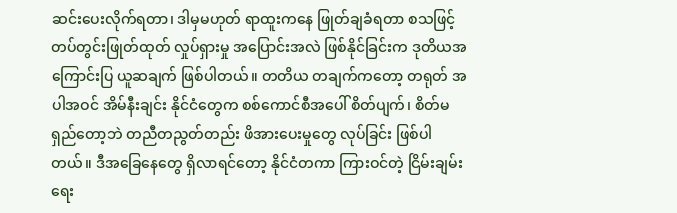ဆင်းပေးလိုက်ရတာ၊ ဒါမှမဟုတ် ရာထူးကနေ ဖြုတ်ချခံရတာ စသဖြင့် တပ်တွင်းဖြုတ်ထုတ် လှုပ်ရှားမှု အပြောင်းအလဲ ဖြစ်နိုင်ခြင်းက ဒုတိယအကြောင်းပြ ယူဆချက် ဖြစ်ပါတယ်။ တတိယ တချက်ကတော့ တရုတ် အပါအဝင် အိမ်နီးချင်း နိုင်ငံတွေက စစ်ကောင်စီအပေါ် စိတ်ပျက်၊ စိတ်မရှည်တော့ဘဲ တညီတညွတ်တည်း ဖိအားပေးမှုတွေ လုပ်ခြင်း ဖြစ်ပါတယ်။ ဒီအခြေနေတွေ ရှိလာရင်တော့ နိုင်ငံတကာ ကြားဝင်တဲ့ ငြိမ်းချမ်းရေး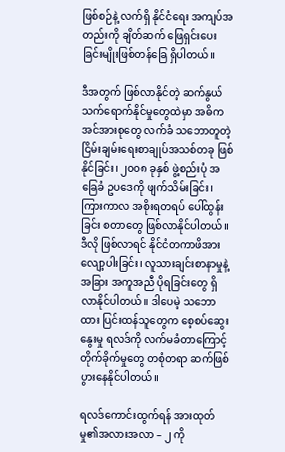ဖြစ်စဉ်နဲ့ လက်ရှိ နိုင်ငံရေး အကျပ်အတည်းကို ချိတ်ဆက် ဖြေရှင်းပေးခြင်းမျိုးဖြစ်တန်ခြေ ရှိပါတယ်။

ဒီအတွက် ဖြစ်လာနိုင်တဲ့ ဆက်နွယ် သက်ရောက်နိုင်မှုတွေထဲမှာ အဓိကအင်အားစုတွေ လက်ခံ သဘောတူတဲ့ ငြိမ်းချမ်းရေးစာချုပ်အသစ်တခု ဖြစ်နိုင်ခြင်း၊ ၂၀၀၈ ခုနှစ် ဖွဲ့စည်းပုံ အခြေခံ ဥပဒေကို ဖျက်သိမ်းခြင်း၊ ကြားကာလ အစိုးရတရပ် ပေါ်ထွန်းခြင်း စတာတွေ ဖြစ်လာနိုင်ပါတယ်။ ဒီလို ဖြစ်လာရင် နိုင်ငံတကာဖိအား လျော့ပါးခြင်း၊ လူသားချင်းစာနာမှုနဲ့ အခြား အကူအညီ ပိုရခြင်းတွေ ရှိလာနိုင်ပါတယ်။ ဒါပေမဲ့ သဘောထား ပြင်းထန်သူတွေက စေ့စပ်ဆွေးနွေးမှု ရလဒ်ကို လက်မခံတာကြောင့် တိုက်ခိုက်မှုတွေ တစုံတရာ ဆက်ဖြစ်ပွားနေနိုင်ပါတယ်။

ရလဒ်ကောင်းထွက်ရန် အားထုတ်မှု၏အလားအလာ – ၂ ကို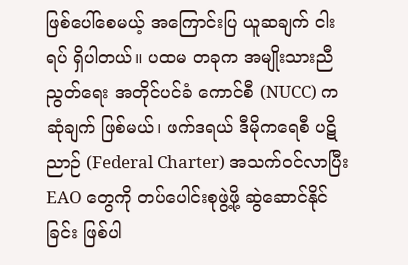ဖြစ်ပေါ်စေမယ့် အကြောင်းပြ ယူဆချက် ငါးရပ် ရှိပါတယ်။ ပထမ တခုက အမျိုးသားညီညွတ်ရေး အတိုင်ပင်ခံ ကောင်စီ (NUCC) က ဆုံချက် ဖြစ်မယ်၊ ဖက်ဒရယ် ဒီမိုကရေစီ ပဋိညာဉ် (Federal Charter) အသက်ဝင်လာပြီး EAO တွေကို တပ်ပေါင်းစုဖွဲ့ဖို့ ဆွဲဆောင်နိုင်ခြင်း ဖြစ်ပါ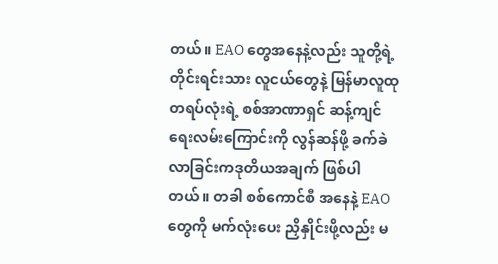တယ်။ EAO တွေအနေနဲ့လည်း သူတို့ရဲ့တိုင်းရင်းသား လူငယ်တွေနဲ့ မြန်မာလူထု တရပ်လုံးရဲ့ စစ်အာဏာရှင် ဆန့်ကျင်ရေးလမ်းကြောင်းကို လွန်ဆန်ဖို့ ခက်ခဲလာခြင်းကဒုတိယအချက် ဖြစ်ပါတယ်။ တခါ စစ်ကောင်စီ အနေနဲ့ EAO တွေကို မက်လုံးပေး ညှိနှိုင်းဖို့လည်း မ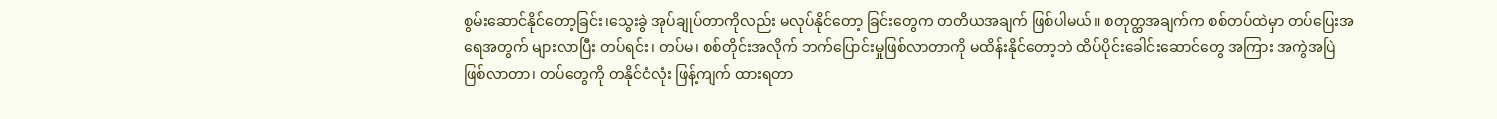စွမ်းဆောင်နိုင်တော့ခြင်း၊သွေးခွဲ အုပ်ချုပ်တာကိုလည်း မလုပ်နိုင်တော့ ခြင်းတွေက တတိယအချက် ဖြစ်ပါမယ်။ စတုတ္ထအချက်က စစ်တပ်ထဲမှာ တပ်ပြေးအရေအတွက် များလာပြီး တပ်ရင်း၊ တပ်မ၊ စစ်တိုင်းအလိုက် ဘက်ပြောင်းမှုဖြစ်လာတာကို မထိန်းနိုင်တော့ဘဲ ထိပ်ပိုင်းခေါင်းဆောင်တွေ အကြား အကွဲအပြဲ ဖြစ်လာတာ၊ တပ်တွေကို တနိုင်ငံလုံး ဖြန့်ကျက် ထားရတာ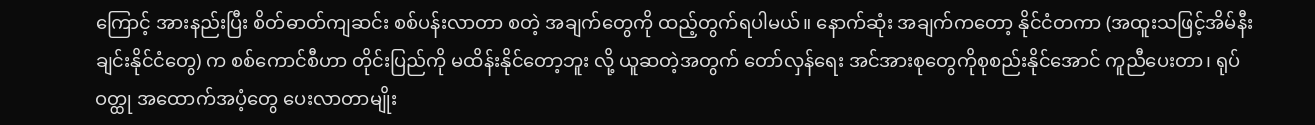ကြောင့် အားနည်းပြီး စိတ်ဓာတ်ကျဆင်း စစ်ပန်းလာတာ စတဲ့ အချက်တွေကို ထည့်တွက်ရပါမယ်။ နောက်ဆုံး အချက်ကတော့ နိုင်ငံတကာ (အထူးသဖြင့်အိမ်နီးချင်းနိုင်ငံတွေ) က စစ်ကောင်စီဟာ တိုင်းပြည်ကို မထိန်းနိုင်တော့ဘူး လို့ ယူဆတဲ့အတွက် တော်လှန်ရေး အင်အားစုတွေကိုစုစည်းနိုင်အောင် ကူညီပေးတာ၊ ရုပ်ဝတ္ထု အထောက်အပံ့တွေ ပေးလာတာမျိုး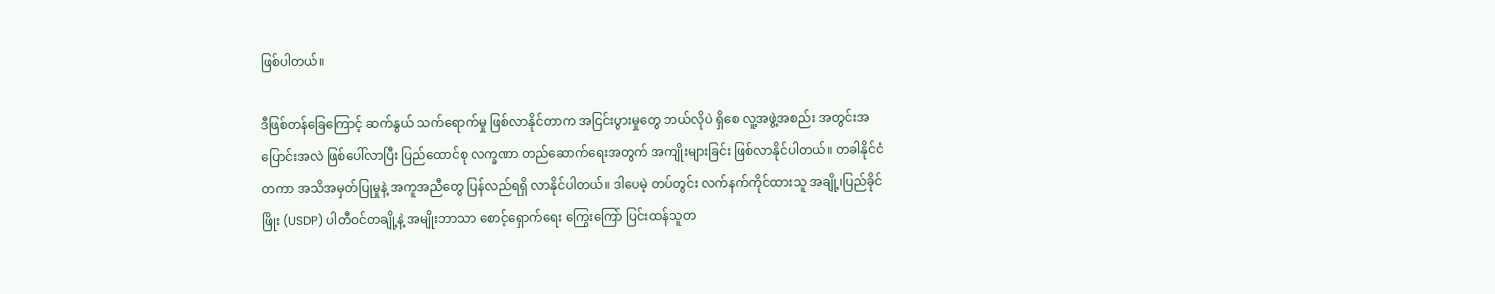ဖြစ်ပါတယ်။

ဒီဖြစ်တန်ခြေကြောင့် ဆက်နွယ် သက်ရောက်မှု ဖြစ်လာနိုင်တာက အငြင်းပွားမှုတွေ ဘယ်လိုပဲ ရှိစေ လူ့အဖွဲ့အစည်း အတွင်းအပြောင်းအလဲ ဖြစ်ပေါ်လာပြီး ပြည်ထောင်စု လက္ခဏာ တည်ဆောက်ရေးအတွက် အကျိုးများခြင်း ဖြစ်လာနိုင်ပါတယ်။ တခါနိုင်ငံတကာ အသိအမှတ်ပြုမှုနဲ့ အကူအညီတွေ ပြန်လည်ရရှိ လာနိုင်ပါတယ်။ ဒါပေမဲ့ တပ်တွင်း လက်နက်ကိုင်ထားသူ အချို့၊ပြည်ခိုင်ဖြိုး (USDP) ပါတီဝင်တချို့နဲ့ အမျိုးဘာသာ စောင့်ရှောက်ရေး ကြွေးကြော် ပြင်းထန်သူတ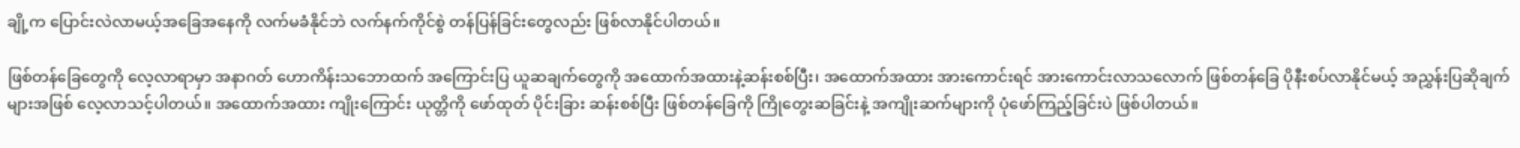ချို့က ပြောင်းလဲလာမယ့်အခြေအနေကို လက်မခံနိုင်ဘဲ လက်နက်ကိုင်စွဲ တန်ပြန်ခြင်းတွေလည်း ဖြစ်လာနိုင်ပါတယ်။

ဖြစ်တန်ခြေတွေကို လေ့လာရာမှာ အနာဂတ် ဟောကိန်းသဘောထက် အကြောင်းပြ ယူဆချက်တွေကို အထောက်အထားနဲ့ဆန်းစစ်ပြီး၊ အထောက်အထား အားကောင်းရင် အားကောင်းလာသလောက် ဖြစ်တန်ခြေ ပိုနီးစပ်လာနိုင်မယ့် အညွှန်းပြဆိုချက်များအဖြစ် လေ့လာသင့်ပါတယ်။ အထောက်အထား ကျိုးကြောင်း ယုတ္တိကို ဖော်ထုတ် ပိုင်းခြား ဆန်းစစ်ပြီး ဖြစ်တန်ခြေကို ကြိုတွေးဆခြင်းနဲ့ အကျိုးဆက်များကို ပုံဖော်ကြည့်ခြင်းပဲ ဖြစ်ပါတယ်။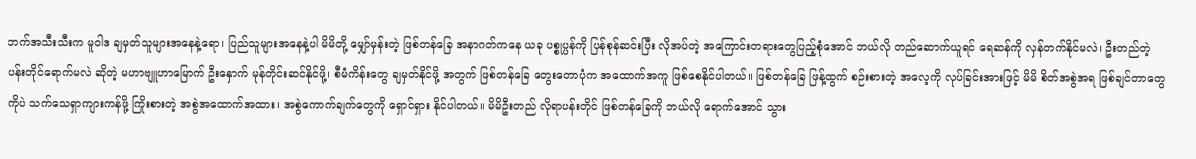ဘက်အသီးသီးက မူဝါဒ ချမှတ်သူများအနေနဲ့ရော၊ ပြည်သူများအနေနဲ့ပါ မိမိတို့ မျှော်မှန်းတဲ့ ဖြစ်တန်ခြေ အနာဂတ်ကနေ ယခု ပစ္စုပ္ပန်ကို ပြန်စုန်ဆင်းပြီး လိုအပ်တဲ့ အကြောင်းတရားတွေပြည့်စုံအောင် ဘယ်လို တည်ဆောက်ယူရင် ရေဆန်ကို လှန်တက်နိုင်မလဲ၊ ဦးတည်တဲ့ ပန်းတိုင်ရောက်မလဲ ဆိုတဲ့ မဟာဗျူဟာမြောက် ဦးနှောက် မုန်တိုင်းဆင်နိုင်ဖို့၊ စီမံကိန်းတွေ ချမှတ်နိုင်ဖို့ အတွက် ဖြစ်တန်ခြေ တွေးတောပုံက အထောက်အကူ ဖြစ်စေနိုင်ပါတယ်။ ဖြစ်တန်ခြေ ဖြန့်ထွက် စဉ်းစားတဲ့ အလေ့ကို လုပ်ခြင်းအားဖြင့် မိမိ စိတ်အစွဲအရ ဖြစ်ချင်တာတွေကိုပဲ သက်သေရှာကျားကန်ဖို့ ကြိုးစားတဲ့ အစွဲအထောက်အထား၊ အစွဲကောက်ချက်တွေကို ရှောင်ရှား နိုင်ပါတယ်။ မိမိဦးတည် လိုရာပန်းတိုင် ဖြစ်တန်ခြေကို ဘယ်လို ရောက်အောင် သွား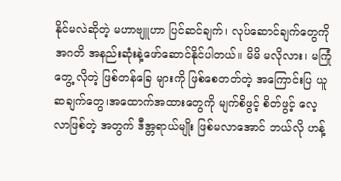နိုင်မလဲဆိုတဲ့ မဟာဗျူဟာ ပြင်ဆင်ချက်၊ လုပ်ဆောင်ချက်တွေကို အဂတိ အနည်းဆုံးနဲ့ဖော်ဆောင်နိုင်ပါတယ်။ မိမိ မလိုလား၊ မကြုံတွေ့ လိုတဲ့ ဖြစ်တန်ခြေ များကို ဖြစ်စေတတ်တဲ့ အကြောင်းပြ ယူဆချက်တွေ၊အထောက်အထားတွေကို မျက်စိဖွင့် စိတ်ဖွင့် လေ့လာဖြစ်တဲ့ အတွက် ဒီအ္တရာယ်မျိုး ဖြစ်မလာအောင် ဘယ်လို ဟန့်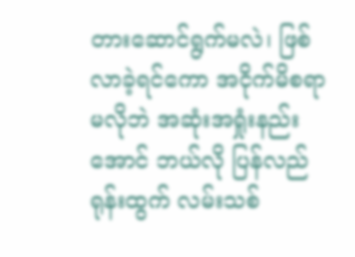တားဆောင်ရွက်မလဲ၊ ဖြစ်လာခဲ့ရင်ကော အငိုက်မိစရာ မလိုဘဲ အဆုံးအရှုံးနည်းအောင် ဘယ်လို ပြန်လည် ရုန်းထွက် လမ်းသစ်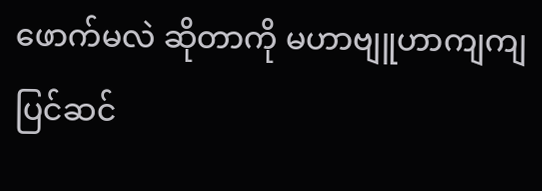ဖောက်မလဲ ဆိုတာကို မဟာဗျူဟာကျကျ ပြင်ဆင်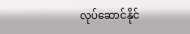လုပ်ဆောင်နိုင်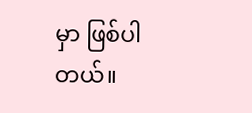မှာ ဖြစ်ပါတယ်။